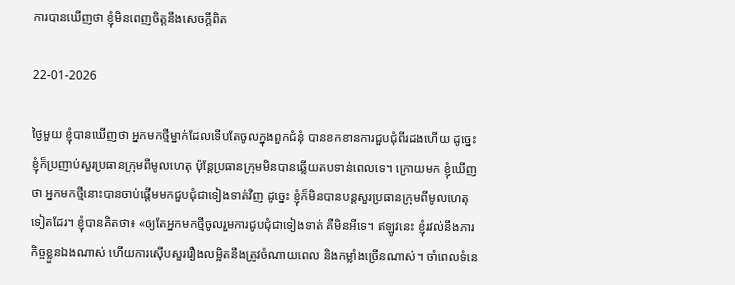ការបានឃើញថា ខ្ញុំមិនពេញចិត្តនឹងសេចក្ដីពិត

22-01-2026

ថ្ងៃមួយ ខ្ញុំបានឃើញថា អ្នកមកថ្មីម្នាក់ដែលទើបតែចូលក្នុងពួកជំនុំ បានខកខានការជួបជុំពីរដងហើយ ដូច្នេះ ខ្ញុំក៏ប្រញាប់សួរប្រធានក្រុមពីមូលហេតុ ប៉ុន្តែប្រធានក្រុមមិនបានឆ្លើយតបទាន់ពេលទេ។ ក្រោយមក ខ្ញុំឃើញថា អ្នកមកថ្មីនោះបានចាប់ផ្ដើមមកជួបជុំជាទៀងទាត់វិញ ដូច្នេះ ខ្ញុំក៏មិនបានបន្តសួរប្រធានក្រុមពីមូលហេតុទៀតដែរ។ ខ្ញុំបានគិតថា៖ «ឲ្យតែអ្នកមកថ្មីចូលរួមការជូបជុំជាទៀងទាត់ គឺមិនអីទេ។ ឥឡូវនេះ ខ្ញុំរវល់នឹងភារកិច្ចខ្លួនឯងណាស់ ហើយការស៊ើបសួររឿងលម្អិតនឹងត្រូវចំណាយពេល និងកម្លាំងច្រើនណាស់។ ចាំពេលទំនេ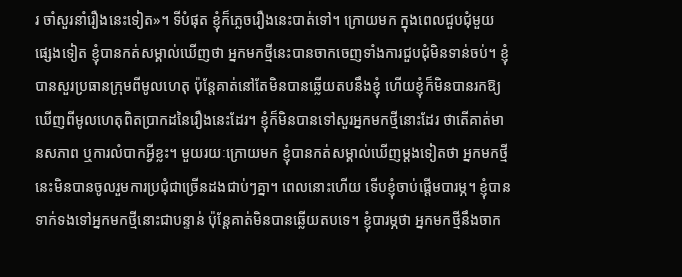រ ចាំសួរនាំរឿងនេះទៀត»។ ទីបំផុត ខ្ញុំក៏ភ្លេចរឿងនេះបាត់ទៅ។ ក្រោយមក ក្នុងពេលជួបជុំមួយផ្សេងទៀត ខ្ញុំបានកត់សម្គាល់ឃើញថា អ្នកមកថ្មីនេះបានចាកចេញទាំងការជួបជុំមិនទាន់ចប់។ ខ្ញុំបានសួរប្រធានក្រុមពីមូលហេតុ ប៉ុន្តែគាត់នៅតែមិនបានឆ្លើយតបនឹងខ្ញុំ ហើយខ្ញុំក៏មិនបានរកឱ្យឃើញពីមូលហេតុពិតប្រាកដនៃរឿងនេះដែរ។ ខ្ញុំក៏មិនបានទៅសួរអ្នកមកថ្មីនោះដែរ ថាតើគាត់មានសភាព ឬការលំបាកអ្វីខ្លះ។ មួយរយៈក្រោយមក ខ្ញុំបានកត់សម្គាល់ឃើញម្ដងទៀតថា អ្នកមកថ្មីនេះមិនបានចូលរួមការប្រជុំជាច្រើនដងជាប់ៗគ្នា។ ពេលនោះហើយ ទើបខ្ញុំចាប់ផ្ដើមបារម្ភ។ ខ្ញុំបានទាក់ទងទៅអ្នកមកថ្មីនោះជាបន្ទាន់ ប៉ុន្តែគាត់មិនបានឆ្លើយតបទេ។ ខ្ញុំបារម្ភថា អ្នកមកថ្មីនឹងចាក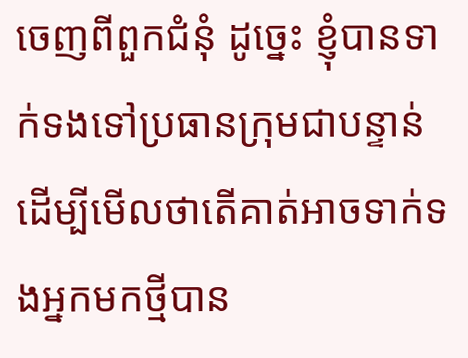ចេញពីពួកជំនុំ ដូច្នេះ ខ្ញុំបានទាក់ទងទៅប្រធានក្រុមជាបន្ទាន់ ដើម្បីមើលថាតើគាត់អាចទាក់ទងអ្នកមកថ្មីបាន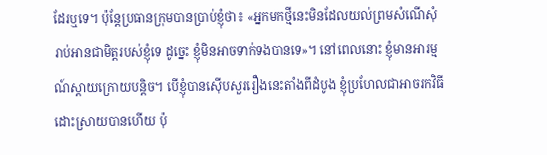ដែរឬទេ។ ប៉ុន្តែប្រធានក្រុមបានប្រាប់ខ្ញុំថា៖ «អ្នកមកថ្មីនេះមិនដែលយល់ព្រមសំណើសុំរាប់អានជាមិត្តរបស់ខ្ញុំទេ ដូច្នេះ ខ្ញុំមិនអាចទាក់ទងបានទេ»។ នៅពេលនោះ ខ្ញុំមានអារម្មណ៍ស្ដាយក្រោយបន្តិច។ បើខ្ញុំបានស៊ើបសួររឿងនេះតាំងពីដំបូង ខ្ញុំប្រហែលជាអាចរកវិធីដោះស្រាយបានហើយ ប៉ុ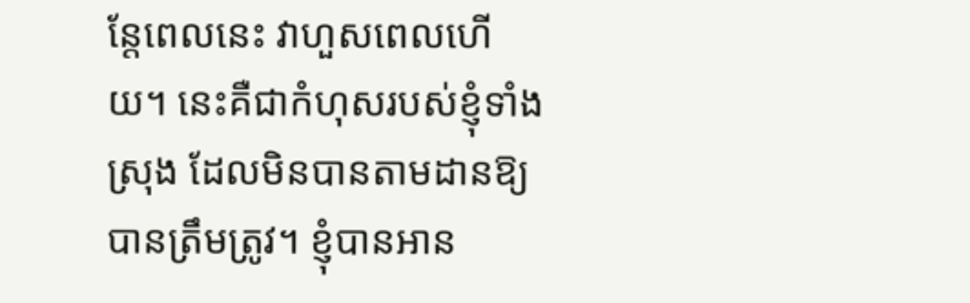ន្តែពេលនេះ វាហួសពេលហើយ។ នេះគឺជាកំហុសរបស់ខ្ញុំទាំងស្រុង ដែលមិនបានតាមដានឱ្យបានត្រឹមត្រូវ។ ខ្ញុំបានអាន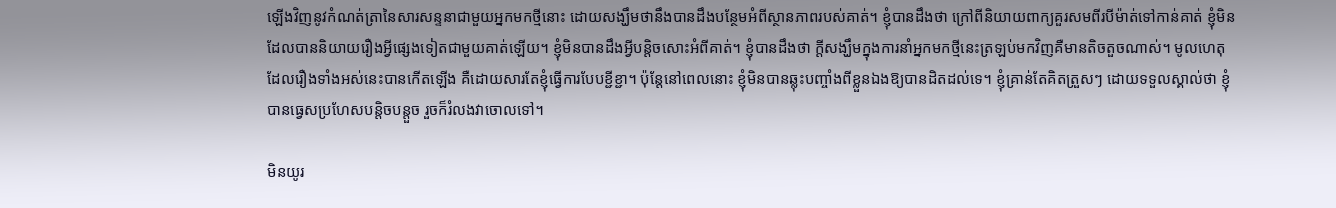ឡើងវិញនូវកំណត់ត្រានៃសារសន្ទនាជាមួយអ្នកមកថ្មីនោះ ដោយសង្ឃឹមថានឹងបានដឹងបន្ថែមអំពីស្ថានភាពរបស់គាត់។ ខ្ញុំបានដឹងថា ក្រៅពីនិយាយពាក្យគួរសមពីរបីម៉ាត់ទៅកាន់គាត់ ខ្ញុំមិនដែលបាននិយាយរឿងអ្វីផ្សេងទៀតជាមួយគាត់ឡើយ។ ខ្ញុំមិនបានដឹងអ្វីបន្តិចសោះអំពីគាត់។ ខ្ញុំបានដឹងថា ក្ដីសង្ឃឹមក្នុងការនាំអ្នកមកថ្មីនេះត្រឡប់មកវិញគឺមានតិចតួចណាស់។ មូលហេតុដែលរឿងទាំងអស់នេះបានកើតឡើង គឺដោយសារតែខ្ញុំធ្វើការបែបខ្ជីខ្ជា។ ប៉ុន្តែនៅពេលនោះ ខ្ញុំមិនបានឆ្លុះបញ្ចាំងពីខ្លួនឯងឱ្យបានដិតដល់ទេ។ ខ្ញុំគ្រាន់តែគិតត្រួសៗ ដោយទទួលស្គាល់ថា ខ្ញុំបានធ្វេសប្រហែសបន្តិចបន្តួច រួចក៏រំលងវាចោលទៅ។

មិនយូរ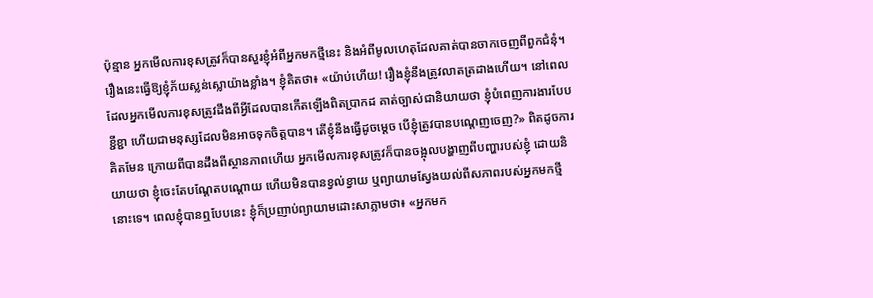ប៉ុន្មាន អ្នកមើលការខុសត្រូវក៏បានសួរខ្ញុំអំពីអ្នកមកថ្មីនេះ និងអំពីមូលហេតុដែលគាត់បានចាកចេញពីពួកជំនុំ។ រឿងនេះធ្វើឱ្យខ្ញុំភ័យស្លន់ស្លោយ៉ាងខ្លាំង។ ខ្ញុំគិតថា៖ «យ៉ាប់ហើយ! រឿងខ្ញុំនឹងត្រូវលាតត្រដាងហើយ។ នៅពេលដែលអ្នកមើលការខុសត្រូវដឹងពីអ្វីដែលបានកើតឡើងពិតប្រាកដ គាត់ច្បាស់ជានិយាយថា ខ្ញុំបំពេញការងារបែបខ្ជីខ្ជា ហើយជាមនុស្សដែលមិនអាចទុកចិត្តបាន។ តើខ្ញុំនឹងធ្វើដូចម្ដេច បើខ្ញុំត្រូវបានបណ្ដេញចេញ?» ពិតដូចការគិតមែន ក្រោយពីបានដឹងពីស្ថានភាពហើយ អ្នកមើលការខុសត្រូវក៏បានចង្អុលបង្ហាញពីបញ្ហារបស់ខ្ញុំ ដោយនិយាយថា ខ្ញុំចេះតែបណ្ដែតបណ្ដោយ ហើយមិនបានខ្វល់ខ្វាយ ឬព្យាយាមស្វែងយល់ពីសភាពរបស់អ្នកមកថ្មីនោះទេ។ ពេលខ្ញុំបានឮបែបនេះ ខ្ញុំក៏ប្រញាប់ព្យាយាមដោះសាភ្លាមថា៖ «អ្នកមក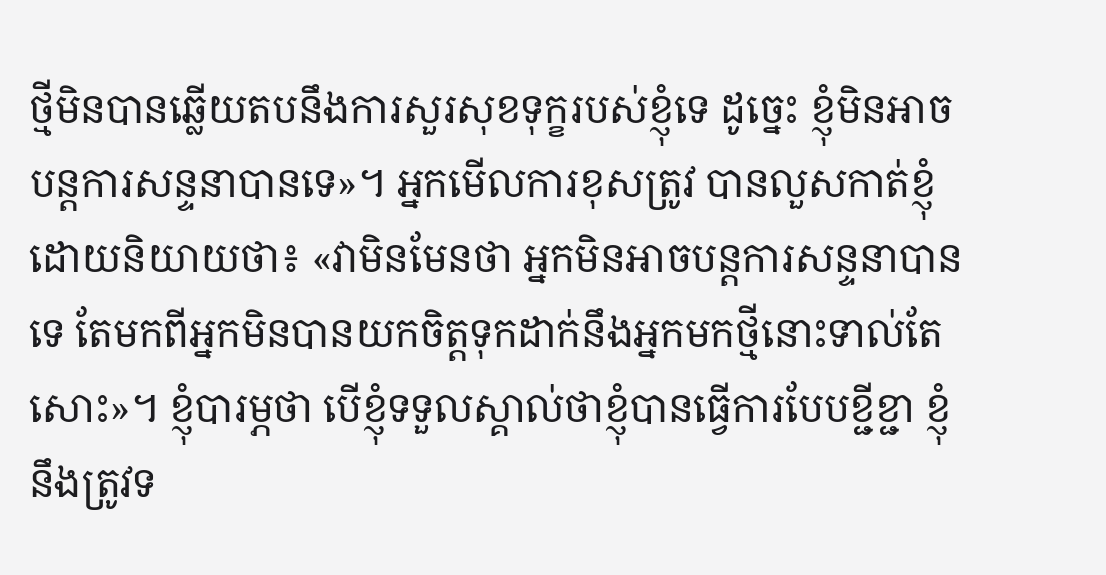ថ្មីមិនបានឆ្លើយតបនឹងការសួរសុខទុក្ខរបស់ខ្ញុំទេ ដូច្នេះ ខ្ញុំមិនអាចបន្តការសន្ទនាបានទេ»។ អ្នកមើលការខុសត្រូវ បានលួសកាត់ខ្ញុំ ដោយនិយាយថា៖ «វាមិនមែនថា អ្នកមិនអាចបន្តការសន្ទនាបានទេ តែមកពីអ្នកមិនបានយកចិត្តទុកដាក់នឹងអ្នកមកថ្មីនោះទាល់តែសោះ»។ ខ្ញុំបារម្ភថា បើខ្ញុំទទួលស្គាល់ថាខ្ញុំបានធ្វើការបែបខ្ជីខ្ជា ខ្ញុំនឹងត្រូវទ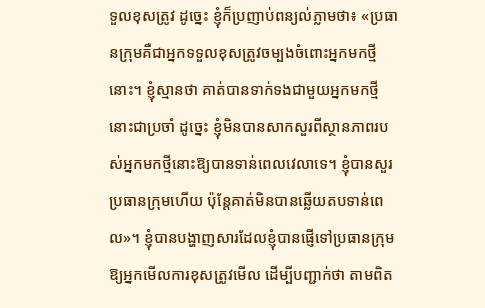ទួលខុសត្រូវ ដូច្នេះ ខ្ញុំក៏ប្រញាប់ពន្យល់ភ្លាមថា៖ «ប្រធានក្រុមគឺជាអ្នកទទួលខុសត្រូវចម្បងចំពោះអ្នកមកថ្មីនោះ។ ខ្ញុំស្មានថា គាត់បានទាក់ទងជាមួយអ្នកមកថ្មីនោះជាប្រចាំ ដូច្នេះ ខ្ញុំមិនបានសាកសួរពីស្ថានភាពរបស់អ្នកមកថ្មីនោះឱ្យបានទាន់ពេលវេលាទេ។ ខ្ញុំបានសួរប្រធានក្រុមហើយ ប៉ុន្តែគាត់មិនបានឆ្លើយតបទាន់ពេល»។ ខ្ញុំបានបង្ហាញសារដែលខ្ញុំបានផ្ញើទៅប្រធានក្រុម ឱ្យអ្នកមើលការខុសត្រូវមើល ដើម្បីបញ្ជាក់ថា តាមពិត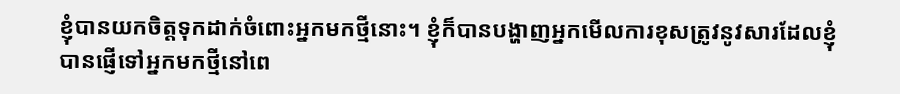ខ្ញុំបានយកចិត្តទុកដាក់ចំពោះអ្នកមកថ្មីនោះ។ ខ្ញុំក៏បានបង្ហាញអ្នកមើលការខុសត្រូវនូវសារដែលខ្ញុំបានផ្ញើទៅអ្នកមកថ្មីនៅពេ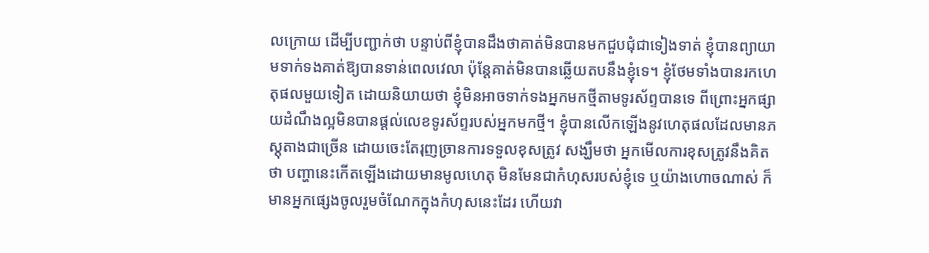លក្រោយ ដើម្បីបញ្ជាក់ថា បន្ទាប់ពីខ្ញុំបានដឹងថាគាត់មិនបានមកជួបជុំជាទៀងទាត់ ខ្ញុំបានព្យាយាមទាក់ទងគាត់ឱ្យបានទាន់ពេលវេលា ប៉ុន្តែគាត់មិនបានឆ្លើយតបនឹងខ្ញុំទេ។ ខ្ញុំថែមទាំងបានរកហេតុផលមួយទៀត ដោយនិយាយថា ខ្ញុំមិនអាចទាក់ទងអ្នកមកថ្មីតាមទូរស័ព្ទបានទេ ពីព្រោះអ្នកផ្សាយដំណឹងល្អមិនបានផ្ដល់លេខទូរស័ព្ទរបស់អ្នកមកថ្មី។ ខ្ញុំបានលើកឡើងនូវហេតុផលដែលមានភស្ដុតាងជាច្រើន ដោយចេះតែរុញច្រានការទទួលខុសត្រូវ សង្ឃឹមថា អ្នកមើលការខុសត្រូវនឹងគិតថា បញ្ហានេះកើតឡើងដោយមានមូលហេតុ មិនមែនជាកំហុសរបស់ខ្ញុំទេ ឬយ៉ាងហោចណាស់ ក៏មានអ្នកផ្សេងចូលរួមចំណែកក្នុងកំហុសនេះដែរ ហើយវា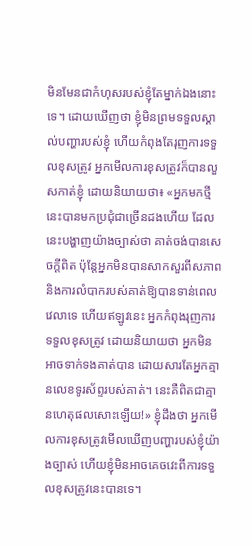មិនមែនជាកំហុសរបស់ខ្ញុំតែម្នាក់ឯងនោះទេ។ ដោយឃើញថា ខ្ញុំមិនព្រមទទួលស្គាល់បញ្ហារបស់ខ្ញុំ ហើយកំពុងតែរុញការទទួលខុសត្រូវ អ្នកមើលការខុសត្រូវក៏បានលួសកាត់ខ្ញុំ ដោយនិយាយថា៖ «អ្នកមកថ្មីនេះបានមកប្រជុំជាច្រើនដងហើយ ដែលនេះបង្ហាញយ៉ាងច្បាស់ថា គាត់ចង់បានសេចក្តីពិត ប៉ុន្តែអ្នកមិនបានសាកសួរពីសភាព និងការលំបាករបស់គាត់ឱ្យបានទាន់ពេលវេលាទេ ហើយឥឡូវនេះ អ្នកកំពុងរុញការទទួលខុសត្រូវ ដោយនិយាយថា អ្នកមិនអាចទាក់ទងគាត់បាន ដោយសារតែអ្នកគ្មានលេខទូរស័ព្ទរបស់គាត់។ នេះគឺពិតជាគ្មានហេតុផលសោះឡើយ!» ខ្ញុំដឹងថា អ្នកមើលការខុសត្រូវមើលឃើញបញ្ហារបស់ខ្ញុំយ៉ាងច្បាស់ ហើយខ្ញុំមិនអាចគេចវេះពីការទទួលខុសត្រូវនេះបានទេ។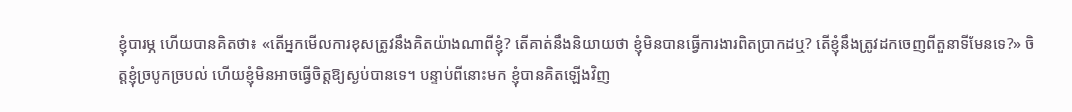ខ្ញុំបារម្ភ ហើយបានគិតថា៖ «តើអ្នកមើលការខុសត្រូវនឹងគិតយ៉ាងណាពីខ្ញុំ? តើគាត់នឹងនិយាយថា ខ្ញុំមិនបានធ្វើការងារពិតប្រាកដឬ? តើខ្ញុំនឹងត្រូវដកចេញពីតួនាទីមែនទេ?» ចិត្តខ្ញុំច្របូកច្របល់ ហើយខ្ញុំមិនអាចធ្វើចិត្តឱ្យស្ងប់បានទេ។ បន្ទាប់ពីនោះមក ខ្ញុំបានគិតឡើងវិញ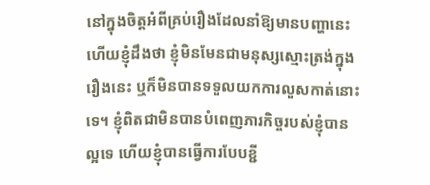នៅក្នុងចិត្តអំពីគ្រប់រឿងដែលនាំឱ្យមានបញ្ហានេះ ហើយខ្ញុំដឹងថា ខ្ញុំមិនមែនជាមនុស្សស្មោះត្រង់ក្នុងរឿងនេះ ឬក៏មិនបានទទួលយកការលួសកាត់នោះទេ។ ខ្ញុំពិតជាមិនបានបំពេញភារកិច្ចរបស់ខ្ញុំបានល្អទេ ហើយខ្ញុំបានធ្វើការបែបខ្ជី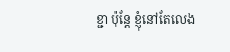ខ្ជា ប៉ុន្តែ ខ្ញុំនៅតែលេង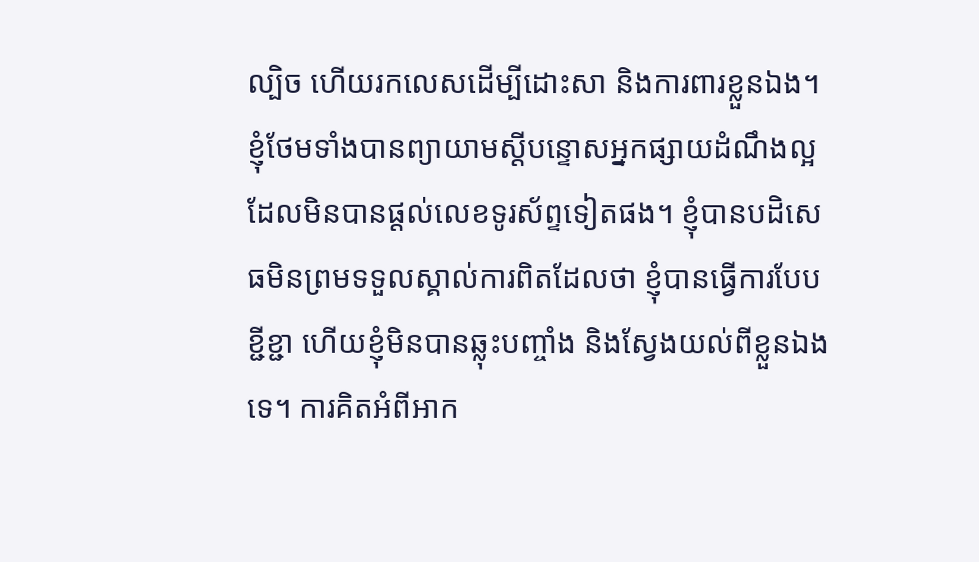ល្បិច ហើយរកលេសដើម្បីដោះសា និងការពារខ្លួនឯង។ ខ្ញុំថែមទាំងបានព្យាយាមស្ដីបន្ទោសអ្នកផ្សាយដំណឹងល្អ ដែលមិនបានផ្ដល់លេខទូរស័ព្ទទៀតផង។ ខ្ញុំបានបដិសេធមិនព្រមទទួលស្គាល់ការពិតដែលថា ខ្ញុំបានធ្វើការបែបខ្ជីខ្ជា ហើយខ្ញុំមិនបានឆ្លុះបញ្ចាំង និងស្វែងយល់ពីខ្លួនឯងទេ។ ការគិតអំពីអាក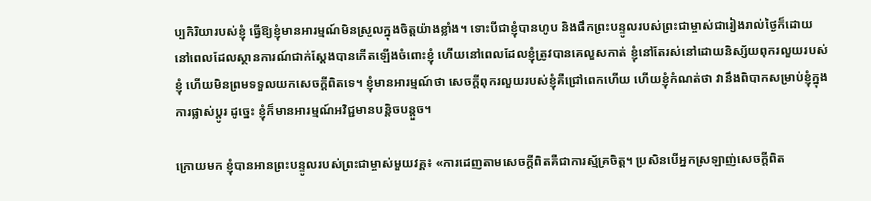ប្បកិរិយារបស់ខ្ញុំ ធ្វើឱ្យខ្ញុំមានអារម្មណ៍មិនស្រួលក្នុងចិត្តយ៉ាងខ្លាំង។ ទោះបីជាខ្ញុំបានហូប និងផឹកព្រះបន្ទូលរបស់ព្រះជាម្ចាស់ជារៀងរាល់ថ្ងៃក៏ដោយ នៅពេលដែលស្ថានការណ៍ជាក់ស្ដែងបានកើតឡើងចំពោះខ្ញុំ ហើយនៅពេលដែលខ្ញុំត្រូវបានគេលួសកាត់ ខ្ញុំនៅតែរស់នៅដោយនិស្ស័យពុករលួយរបស់ខ្ញុំ ហើយមិនព្រមទទួលយកសេចក្ដីពិតទេ។ ខ្ញុំមានអារម្មណ៍ថា សេចក្ដីពុករលួយរបស់ខ្ញុំគឺជ្រៅពេកហើយ ហើយខ្ញុំកំណត់ថា វានឹងពិបាកសម្រាប់ខ្ញុំក្នុងការផ្លាស់ប្ដូរ ដូច្នេះ ខ្ញុំក៏មានអារម្មណ៍អវិជ្ជមានបន្តិចបន្តួច។

ក្រោយមក ខ្ញុំបានអានព្រះបន្ទូលរបស់ព្រះជាម្ចាស់មួយវគ្គ៖ «ការដេញតាមសេចក្ដីពិតគឺជាការស្ម័គ្រចិត្ត។ ប្រសិនបើអ្នកស្រឡាញ់សេចក្ដីពិត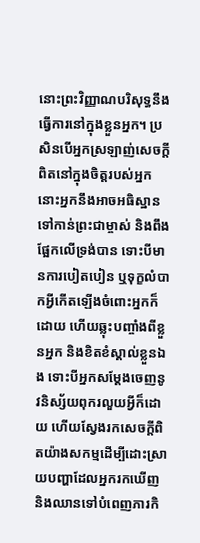នោះព្រះវិញ្ញាណបរិសុទ្ធនឹងធ្វើការនៅក្នុងខ្លួនអ្នក។ ប្រសិនបើអ្នកស្រឡាញ់សេចក្ដីពិតនៅក្នុងចិត្តរបស់អ្នក នោះអ្នកនឹងអាចអធិស្ឋានទៅកាន់ព្រះជាម្ចាស់ និងពឹងផ្អែកលើទ្រង់បាន ទោះបីមានការបៀតបៀន ឬទុក្ខលំបាកអ្វីកើតឡើងចំពោះអ្នកក៏ដោយ ហើយឆ្លុះបញ្ចាំងពីខ្លួនអ្នក និងខិតខំស្គាល់ខ្លួនឯង ទោះបីអ្នកសម្ដែងចេញនូវនិស្ស័យពុករលួយអ្វីក៏ដោយ ហើយស្វែងរកសេចក្ដីពិតយ៉ាងសកម្មដើម្បីដោះស្រាយបញ្ហាដែលអ្នករកឃើញ និងឈានទៅបំពេញភារកិ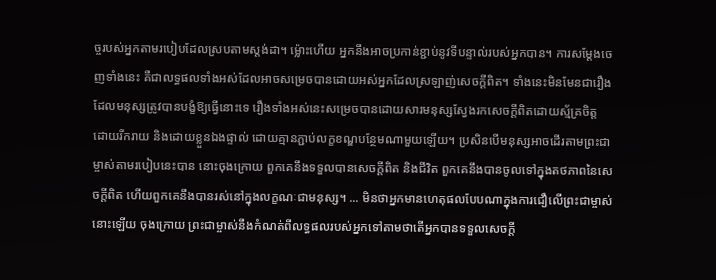ច្ចរបស់អ្នកតាមរបៀបដែលស្របតាមស្ដង់ដា។ ម៉្លោះហើយ អ្នកនឹងអាចប្រកាន់ខ្ជាប់នូវទីបន្ទាល់របស់អ្នកបាន។ ការសម្ដែងចេញទាំងនេះ គឺជាលទ្ធផលទាំងអស់ដែលអាចសម្រេចបានដោយអស់អ្នកដែលស្រឡាញ់សេចក្ដីពិត។ ទាំងនេះមិនមែនជារឿងដែលមនុស្សត្រូវបានបង្ខំឱ្យធ្វើនោះទេ រឿងទាំងអស់នេះសម្រេចបានដោយសារមនុស្សស្វែងរកសេចក្ដីពិតដោយស្ម័គ្រចិត្ត ដោយរីករាយ និងដោយខ្លួនឯងផ្ទាល់ ដោយគ្មានភ្ជាប់លក្ខខណ្ឌបន្ថែមណាមួយឡើយ។ ប្រសិនបើមនុស្សអាចដើរតាមព្រះជាម្ចាស់តាមរបៀបនេះបាន នោះចុងក្រោយ ពួកគេនឹងទទួលបានសេចក្តីពិត និងជីវិត ពួកគេនឹងបានចូលទៅក្នុងតថភាពនៃសេចក្តីពិត ហើយពួកគេនឹងបានរស់នៅក្នុងលក្ខណៈជាមនុស្ស។ ... មិនថាអ្នកមានហេតុផលបែបណាក្នុងការជឿលើព្រះជាម្ចាស់នោះឡើយ ចុងក្រោយ ព្រះជាម្ចាស់នឹងកំណត់ពីលទ្ធផលរបស់អ្នកទៅតាមថាតើអ្នកបានទទួលសេចក្តី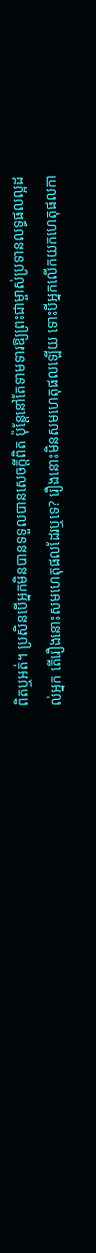ពិតឬអត់។ ប្រសិនបើអ្នកមិនបានទទួលបានសេចក្ដីពិត ប៉ុន្តែនៅតែទាមទារឱ្យព្រះជាម្ចាស់ប្រទានលទ្ធផលល្អដល់អ្នក តើរឿងនោះសមហេតុផលដែរឬទេ? រឿងនោះមិនសមហេតុផលឡើយ ទោះបីអ្នកលើកយកហេតុផលកា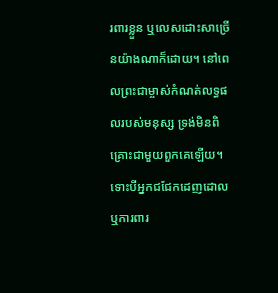រពារខ្លួន ឬលេសដោះសាច្រើនយ៉ាងណាក៏ដោយ។ នៅពេលព្រះជាម្ចាស់កំណត់លទ្ធផលរបស់មនុស្ស ទ្រង់មិនពិគ្រោះជាមួយពួកគេឡើយ។ ទោះបីអ្នកជជែកដេញដោល ឬការពារ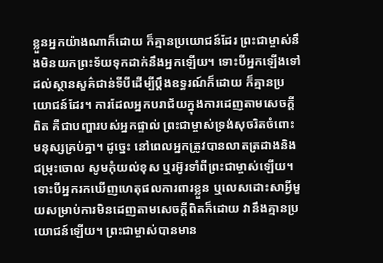ខ្លួនអ្នកយ៉ាងណាក៏ដោយ ក៏គ្មានប្រយោជន៍ដែរ ព្រះជាម្ចាស់នឹងមិនយកព្រះទ័យទុកដាក់នឹងអ្នកឡើយ។ ទោះបីអ្នកឡើងទៅដល់ស្ថានសួគ៌ជាន់ទីបីដើម្បីប្ដឹងឧទ្ធរណ៍ក៏ដោយ ក៏គ្មានប្រយោជន៍ដែរ។ ការដែលអ្នកបរាជ័យក្នុងការដេញតាមសេចក្ដីពិត គឺជាបញ្ហារបស់អ្នកផ្ទាល់ ព្រះជាម្ចាស់ទ្រង់សុចរិតចំពោះមនុស្សគ្រប់គ្នា។ ដូច្នេះ នៅពេលអ្នកត្រូវបានលាតត្រដាងនិងជម្រុះចោល សូមកុំយល់ខុស ឬរអ៊ូរទាំពីព្រះជាម្ចាស់ឡើយ។ ទោះបីអ្នករកឃើញហេតុផលការពារខ្លួន ឬលេសដោះសាអ្វីមួយសម្រាប់ការមិនដេញតាមសេចក្ដីពិតក៏ដោយ វានឹងគ្មានប្រយោជន៍ឡើយ។ ព្រះជាម្ចាស់បានមាន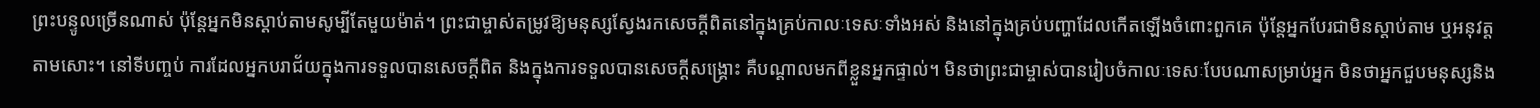ព្រះបន្ទូលច្រើនណាស់ ប៉ុន្តែអ្នកមិនស្ដាប់តាមសូម្បីតែមួយម៉ាត់។ ព្រះជាម្ចាស់តម្រូវឱ្យមនុស្សស្វែងរកសេចក្ដីពិតនៅក្នុងគ្រប់កាលៈទេសៈទាំងអស់ និងនៅក្នុងគ្រប់បញ្ហាដែលកើតឡើងចំពោះពួកគេ ប៉ុន្តែអ្នកបែរជាមិនស្ដាប់តាម ឬអនុវត្តតាមសោះ។ នៅទីបញ្ចប់ ការដែលអ្នកបរាជ័យក្នុងការទទួលបានសេចក្ដីពិត និងក្នុងការទទួលបានសេចក្ដីសង្គ្រោះ គឺបណ្ដាលមកពីខ្លួនអ្នកផ្ទាល់។ មិនថាព្រះជាម្ចាស់បានរៀបចំកាលៈទេសៈបែបណាសម្រាប់អ្នក មិនថាអ្នកជួបមនុស្សនិង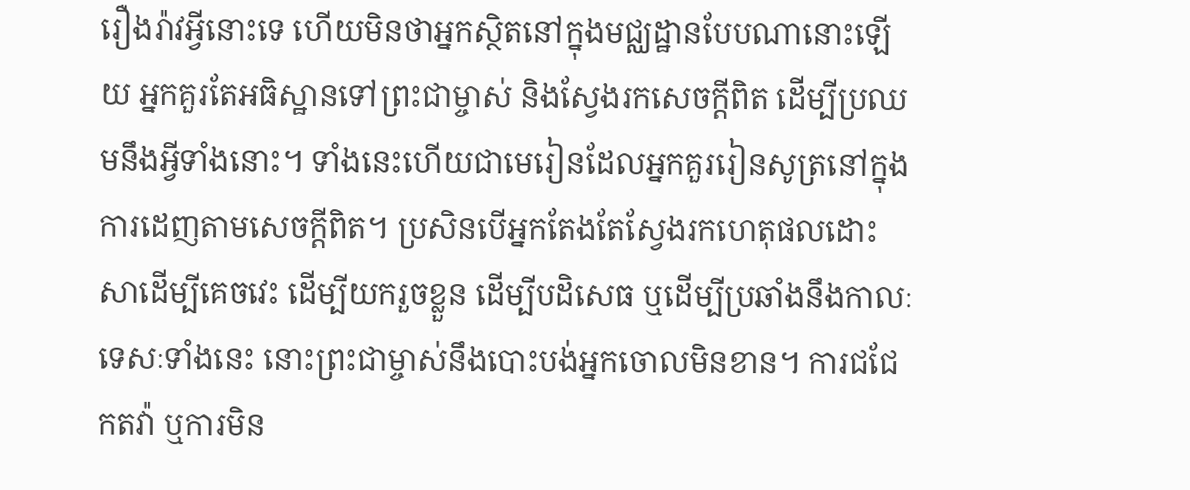រឿងរ៉ាវអ្វីនោះទេ ហើយមិនថាអ្នកស្ថិតនៅក្នុងមជ្ឈដ្ឋានបែបណានោះឡើយ អ្នកគួរតែអធិស្ឋានទៅព្រះជាម្ចាស់ និងស្វែងរកសេចក្តីពិត ដើម្បីប្រឈមនឹងអ្វីទាំងនោះ។ ទាំងនេះហើយជាមេរៀនដែលអ្នកគួររៀនសូត្រនៅក្នុងការដេញតាមសេចក្តីពិត។ ប្រសិនបើអ្នកតែងតែស្វែងរកហេតុផលដោះសាដើម្បីគេចវេះ ដើម្បីយករួចខ្លួន ដើម្បីបដិសេធ ឬដើម្បីប្រឆាំងនឹងកាលៈទេសៈទាំងនេះ នោះព្រះជាម្ចាស់នឹងបោះបង់អ្នកចោលមិនខាន។ ការជជែកតវ៉ា ឬការមិន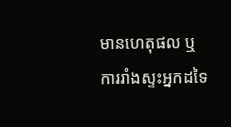មានហេតុផល ឬការរាំងស្ទះអ្នកដទៃ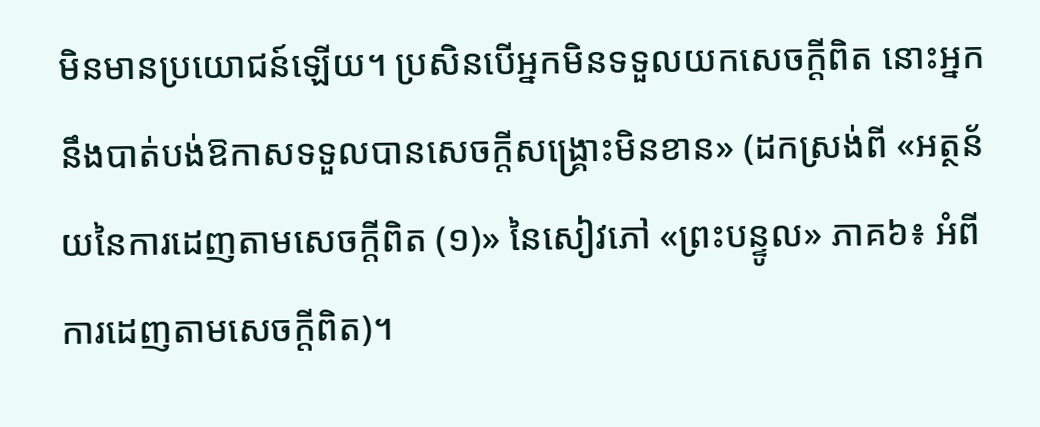មិនមានប្រយោជន៍ឡើយ។ ប្រសិនបើអ្នកមិនទទួលយកសេចក្តីពិត នោះអ្នកនឹងបាត់បង់ឱកាសទទួលបានសេចក្ដីសង្គ្រោះមិនខាន» (ដកស្រង់ពី «អត្ថន័យនៃការដេញតាមសេចក្តីពិត (១)» នៃសៀវភៅ «ព្រះបន្ទូល» ភាគ៦៖ អំពីការដេញតាមសេចក្តីពិត)។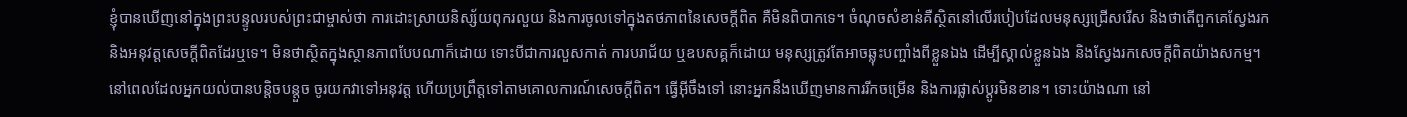ខ្ញុំបានឃើញនៅក្នុងព្រះបន្ទូលរបស់ព្រះជាម្ចាស់ថា ការដោះស្រាយនិស្ស័យពុករលួយ និងការចូលទៅក្នុងតថភាពនៃសេចក្ដីពិត គឺមិនពិបាកទេ។ ចំណុចសំខាន់គឺស្ថិតនៅលើរបៀបដែលមនុស្សជ្រើសរើស និងថាតើពួកគេស្វែងរក និងអនុវត្តសេចក្ដីពិតដែរឬទេ។ មិនថាស្ថិតក្នុងស្ថានភាពបែបណាក៏ដោយ ទោះបីជាការលួសកាត់ ការបរាជ័យ ឬឧបសគ្គក៏ដោយ មនុស្សត្រូវតែអាចឆ្លុះបញ្ចាំងពីខ្លួនឯង ដើម្បីស្គាល់ខ្លួនឯង និងស្វែងរកសេចក្ដីពិតយ៉ាងសកម្ម។ នៅពេលដែលអ្នកយល់បានបន្តិចបន្តួច ចូរយកវាទៅអនុវត្ត ហើយប្រព្រឹត្តទៅតាមគោលការណ៍សេចក្ដីពិត។ ធ្វើអ៊ីចឹងទៅ នោះអ្នកនឹងឃើញមានការរីកចម្រើន និងការផ្លាស់ប្ដូរមិនខាន។ ទោះយ៉ាងណា នៅ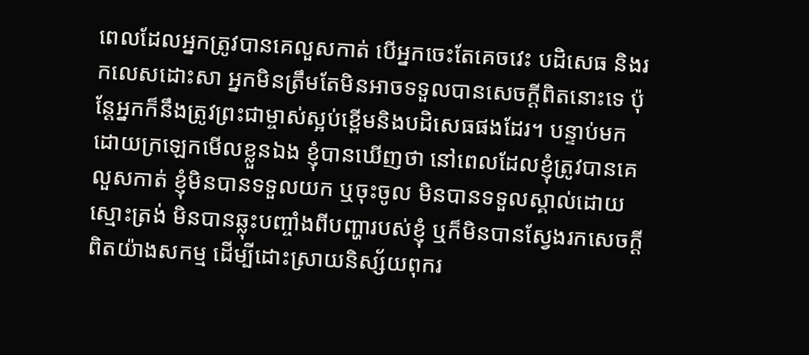ពេលដែលអ្នកត្រូវបានគេលួសកាត់ បើអ្នកចេះតែគេចវេះ បដិសេធ និងរកលេសដោះសា អ្នកមិនត្រឹមតែមិនអាចទទួលបានសេចក្ដីពិតនោះទេ ប៉ុន្តែអ្នកក៏នឹងត្រូវព្រះជាម្ចាស់ស្អប់ខ្ពើមនិងបដិសេធផងដែរ។ បន្ទាប់មក ដោយក្រឡេកមើលខ្លួនឯង ខ្ញុំបានឃើញថា នៅពេលដែលខ្ញុំត្រូវបានគេលួសកាត់ ខ្ញុំមិនបានទទួលយក ឬចុះចូល មិនបានទទួលស្គាល់ដោយស្មោះត្រង់ មិនបានឆ្លុះបញ្ចាំងពីបញ្ហារបស់ខ្ញុំ ឬក៏មិនបានស្វែងរកសេចក្ដីពិតយ៉ាងសកម្ម ដើម្បីដោះស្រាយនិស្ស័យពុករ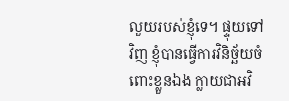លួយរបស់ខ្ញុំទេ។ ផ្ទុយទៅវិញ ខ្ញុំបានធ្វើការវិនិច្ឆ័យចំពោះខ្លួនឯង ក្លាយជាអវិ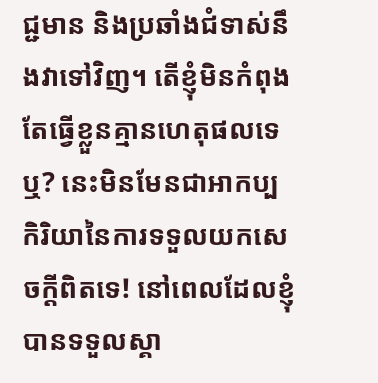ជ្ជមាន និងប្រឆាំងជំទាស់នឹងវាទៅវិញ។ តើខ្ញុំមិនកំពុងតែធ្វើខ្លួនគ្មានហេតុផលទេឬ? នេះមិនមែនជាអាកប្បកិរិយានៃការទទួលយកសេចក្ដីពិតទេ! នៅពេលដែលខ្ញុំបានទទួលស្គា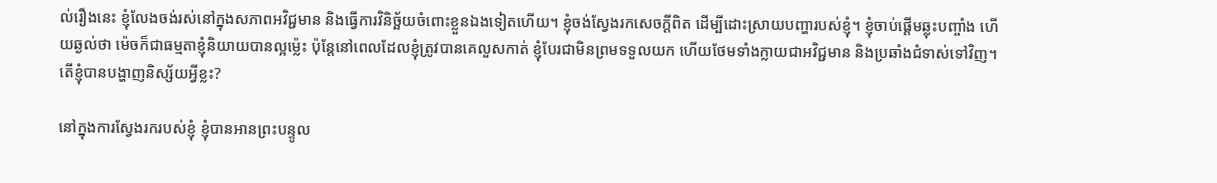ល់រឿងនេះ ខ្ញុំលែងចង់រស់នៅក្នុងសភាពអវិជ្ជមាន និងធ្វើការវិនិច្ឆ័យចំពោះខ្លួនឯងទៀតហើយ។ ខ្ញុំចង់ស្វែងរកសេចក្ដីពិត ដើម្បីដោះស្រាយបញ្ហារបស់ខ្ញុំ។ ខ្ញុំចាប់ផ្ដើមឆ្លុះបញ្ចាំង ហើយឆ្ងល់ថា ម៉េចក៏ជាធម្មតាខ្ញុំនិយាយបានល្អម្ល៉េះ ប៉ុន្តែនៅពេលដែលខ្ញុំត្រូវបានគេលួសកាត់ ខ្ញុំបែរជាមិនព្រមទទួលយក ហើយថែមទាំងក្លាយជាអវិជ្ជមាន និងប្រឆាំងជំទាស់ទៅវិញ។ តើខ្ញុំបានបង្ហាញនិស្ស័យអ្វីខ្លះ?

នៅក្នុងការស្វែងរករបស់ខ្ញុំ ខ្ញុំបានអានព្រះបន្ទូល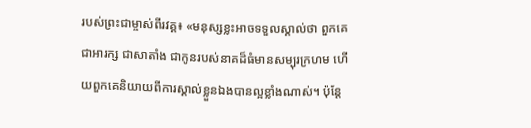របស់ព្រះជាម្ចាស់ពីរវគ្គ៖ «មនុស្សខ្លះអាចទទួលស្គាល់ថា ពួកគេជាអារក្ស ជាសាតាំង ជាកូនរបស់នាគដ៏ធំមានសម្បុរក្រហម ហើយពួកគេនិយាយពីការស្គាល់ខ្លួនឯងបានល្អខ្លាំងណាស់។ ប៉ុន្តែ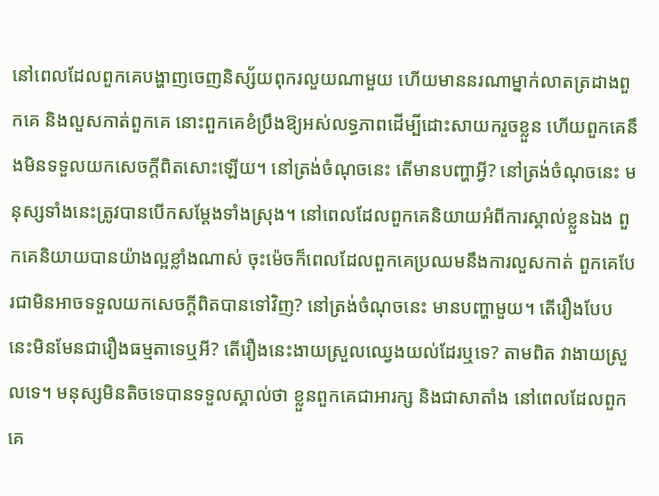នៅពេលដែលពួកគេបង្ហាញចេញនិស្ស័យពុករលួយណាមួយ ហើយមាននរណាម្នាក់លាតត្រដាងពួកគេ និងលួសកាត់ពួកគេ នោះពួកគេខំប្រឹងឱ្យអស់លទ្ធភាពដើម្បីដោះសាយករួចខ្លួន ហើយពួកគេនឹងមិនទទួលយកសេចក្តីពិតសោះឡើយ។ នៅត្រង់ចំណុចនេះ តើមានបញ្ហាអ្វី? នៅត្រង់ចំណុចនេះ មនុស្សទាំងនេះត្រូវបានបើកសម្តែងទាំងស្រុង។ នៅពេលដែលពួកគេនិយាយអំពីការស្គាល់ខ្លួនឯង ពួកគេនិយាយបានយ៉ាងល្អខ្លាំងណាស់ ចុះម៉េចក៏ពេលដែលពួកគេប្រឈមនឹងការលួសកាត់ ពួកគេបែរជាមិនអាចទទួលយកសេចក្តីពិតបានទៅវិញ? នៅត្រង់ចំណុចនេះ មានបញ្ហាមួយ។ តើរឿងបែបនេះមិនមែនជារឿងធម្មតាទេឬអី? តើរឿងនេះងាយស្រួលឈ្វេងយល់ដែរឬទេ? តាមពិត វាងាយស្រួលទេ។ មនុស្សមិនតិចទេបានទទួលស្គាល់ថា ខ្លួនពួកគេជាអារក្ស និងជាសាតាំង នៅពេលដែលពួកគេ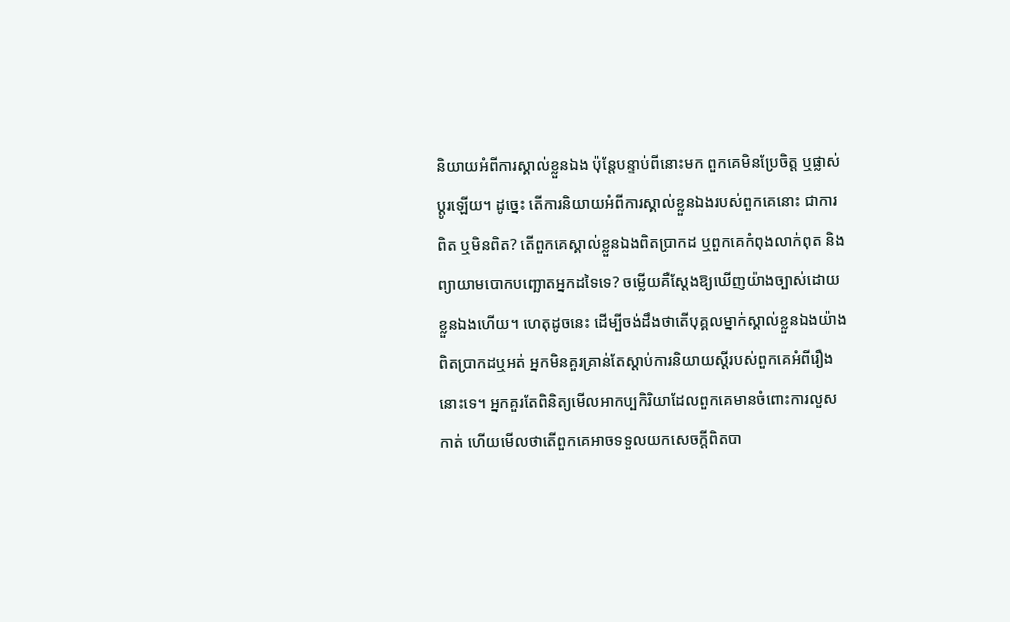និយាយអំពីការស្គាល់ខ្លួនឯង ប៉ុន្តែបន្ទាប់ពីនោះមក ពួកគេមិនប្រែចិត្ត ឬផ្លាស់ប្ដូរឡើយ។ ដូច្នេះ តើការនិយាយអំពីការស្គាល់ខ្លួនឯងរបស់ពួកគេនោះ ជាការពិត ឬមិនពិត? តើពួកគេស្គាល់ខ្លួនឯងពិតប្រាកដ ឬពួកគេកំពុងលាក់ពុត និងព្យាយាមបោកបញ្ឆោតអ្នកដទៃទេ? ចម្លើយគឺស្ដែងឱ្យឃើញយ៉ាងច្បាស់ដោយខ្លួនឯងហើយ។ ហេតុដូចនេះ ដើម្បីចង់ដឹងថាតើបុគ្គលម្នាក់ស្គាល់ខ្លួនឯងយ៉ាងពិតប្រាកដឬអត់ អ្នកមិនគួរគ្រាន់តែស្ដាប់ការនិយាយស្ដីរបស់ពួកគេអំពីរឿងនោះទេ។ អ្នកគួរតែពិនិត្យមើលអាកប្បកិរិយាដែលពួកគេមានចំពោះការលួសកាត់ ហើយមើលថាតើពួកគេអាចទទួលយកសេចក្តីពិតបា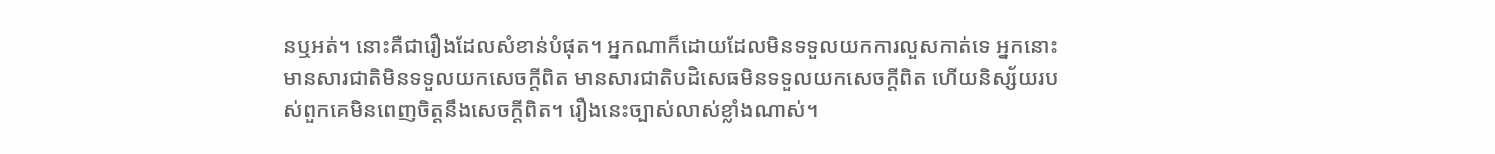នឬអត់។ នោះគឺជារឿងដែលសំខាន់បំផុត។ អ្នកណាក៏ដោយដែលមិនទទួលយកការលួសកាត់ទេ អ្នកនោះមានសារជាតិមិនទទួលយកសេចក្តីពិត មានសារជាតិបដិសេធមិនទទួលយកសេចក្តីពិត ហើយនិស្ស័យរបស់ពួកគេមិនពេញចិត្តនឹងសេចក្តីពិត។ រឿងនេះច្បាស់លាស់ខ្លាំងណាស់។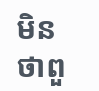មិនថាពួ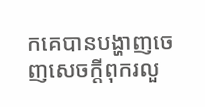កគេបានបង្ហាញចេញសេចក្តីពុករលួ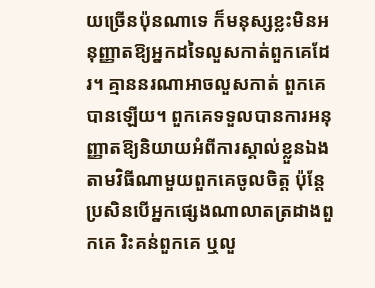យច្រើនប៉ុនណាទេ ក៏មនុស្សខ្លះមិនអនុញ្ញាតឱ្យអ្នកដទៃលួសកាត់ពួកគេដែរ។ គ្មាននរណាអាចលួសកាត់ ពួកគេបានឡើយ។ ពួកគេទទួលបានការអនុញ្ញាតឱ្យនិយាយអំពីការស្គាល់ខ្លួនឯង តាមវិធីណាមួយពួកគេចូលចិត្ត ប៉ុន្តែប្រសិនបើអ្នកផ្សេងណាលាតត្រដាងពួកគេ រិះគន់ពួកគេ ឬលួ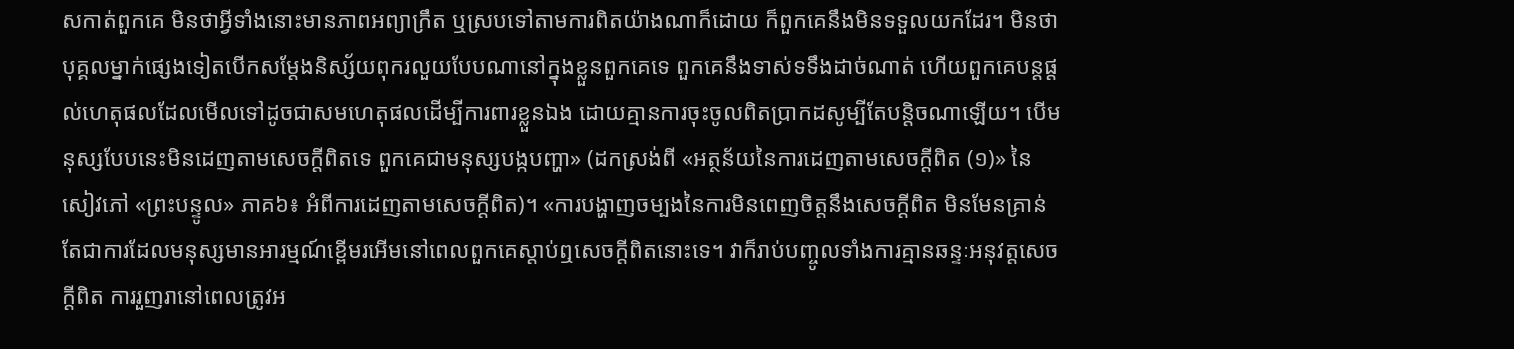សកាត់ពួកគេ មិនថាអ្វីទាំងនោះមានភាពអព្យាក្រឹត ឬស្របទៅតាមការពិតយ៉ាងណាក៏ដោយ ក៏ពួកគេនឹងមិនទទួលយកដែរ។ មិនថាបុគ្គលម្នាក់ផ្សេងទៀតបើកសម្តែងនិស្ស័យពុករលួយបែបណានៅក្នុងខ្លួនពួកគេទេ ពួកគេនឹងទាស់ទទឹងដាច់ណាត់ ហើយពួកគេបន្តផ្ដល់ហេតុផលដែលមើលទៅដូចជាសមហេតុផលដើម្បីការពារខ្លួនឯង ដោយគ្មានការចុះចូលពិតប្រាកដសូម្បីតែបន្តិចណាឡើយ។ បើមនុស្សបែបនេះមិនដេញតាមសេចក្តីពិតទេ ពួកគេជាមនុស្សបង្កបញ្ហា» (ដកស្រង់ពី «អត្ថន័យនៃការដេញតាមសេចក្តីពិត (១)» នៃសៀវភៅ «ព្រះបន្ទូល» ភាគ៦៖ អំពីការដេញតាមសេចក្តីពិត)។ «ការបង្ហាញចម្បងនៃការមិនពេញចិត្តនឹងសេចក្ដីពិត មិនមែនគ្រាន់តែជាការដែលមនុស្សមានអារម្មណ៍ខ្ពើមរអើមនៅពេលពួកគេស្តាប់ឮសេចក្ដីពិតនោះទេ។ វាក៏រាប់បញ្ចូលទាំងការគ្មានឆន្ទៈអនុវត្តសេចក្ដីពិត ការរួញរានៅពេលត្រូវអ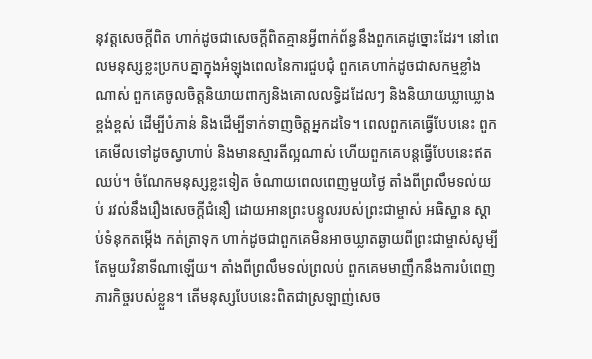នុវត្តសេចក្ដីពិត ហាក់ដូចជាសេចក្ដីពិតគ្មានអ្វីពាក់ព័ន្ធនឹងពួកគេដូច្នោះដែរ។ នៅពេលមនុស្សខ្លះប្រកបគ្នាក្នុងអំឡុងពេលនៃការជួបជុំ ពួកគេហាក់ដូចជាសកម្មខ្លាំងណាស់ ពួកគេចូលចិត្តនិយាយពាក្យនិងគោលលទ្ធិដដែលៗ និងនិយាយឃ្លាឃ្លោងខ្ពង់ខ្ពស់ ដើម្បីបំភាន់ និងដើម្បីទាក់ទាញចិត្តអ្នកដទៃ។ ពេលពួកគេធ្វើបែបនេះ ពួកគេមើលទៅដូចស្វាហាប់ និងមានស្មារតីល្អណាស់ ហើយពួកគេបន្តធ្វើបែបនេះឥតឈប់។ ចំណែកមនុស្សខ្លះទៀត ចំណាយពេលពេញមួយថ្ងៃ តាំងពីព្រលឹមទល់យប់ រវល់នឹងរឿងសេចក្តីជំនឿ ដោយអានព្រះបន្ទូលរបស់ព្រះជាម្ចាស់ អធិស្ឋាន ស្ដាប់ទំនុកតម្កើង កត់ត្រាទុក ហាក់ដូចជាពួកគេមិនអាចឃ្លាតឆ្ងាយពីព្រះជាម្ចាស់សូម្បីតែមួយវិនាទីណាឡើយ។ តាំងពីព្រលឹមទល់ព្រលប់ ពួកគេមមាញឹកនឹងការបំពេញភារកិច្ចរបស់ខ្លួន។ តើមនុស្សបែបនេះពិតជាស្រឡាញ់សេច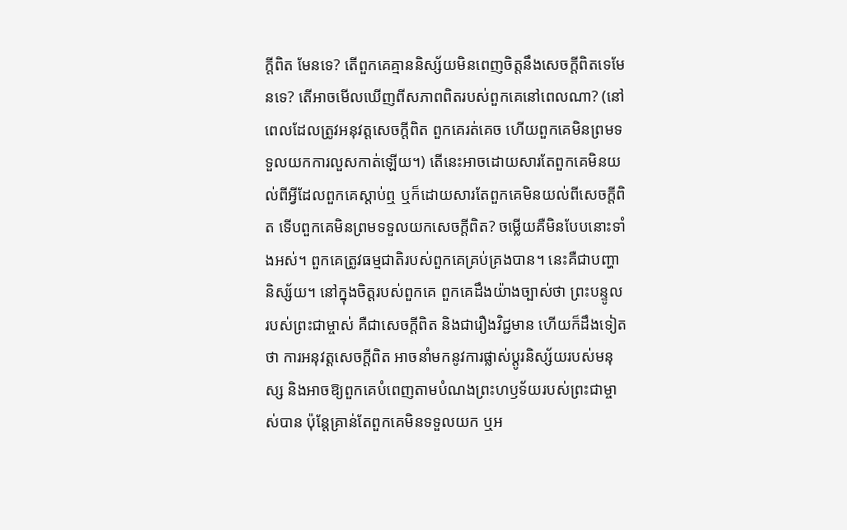ក្តីពិត មែនទេ? តើពួកគេគ្មាននិស្ស័យមិនពេញចិត្តនឹងសេចក្តីពិតទេមែនទេ? តើអាចមើលឃើញពីសភាពពិតរបស់ពួកគេនៅពេលណា? (នៅពេលដែលត្រូវអនុវត្តសេចក្តីពិត ពួកគេរត់គេច ហើយពួកគេមិនព្រមទទួលយកការលួសកាត់ឡើយ។) តើនេះអាចដោយសារតែពួកគេមិនយល់ពីអ្វីដែលពួកគេស្ដាប់ឮ ឬក៏ដោយសារតែពួកគេមិនយល់ពីសេចក្តីពិត ទើបពួកគេមិនព្រមទទួលយកសេចក្ដីពិត? ចម្លើយគឺមិនបែបនោះទាំងអស់។ ពួកគេត្រូវធម្មជាតិរបស់ពួកគេគ្រប់គ្រងបាន។ នេះគឺជាបញ្ហានិស្ស័យ។ នៅក្នុងចិត្តរបស់ពួកគេ ពួកគេដឹងយ៉ាងច្បាស់ថា ព្រះបន្ទូលរបស់ព្រះជាម្ចាស់ គឺជាសេចក្តីពិត និងជារឿងវិជ្ជមាន ហើយក៏ដឹងទៀតថា ការអនុវត្តសេចក្តីពិត អាចនាំមកនូវការផ្លាស់ប្ដូរនិស្ស័យរបស់មនុស្ស និងអាចឱ្យពួកគេបំពេញតាមបំណងព្រះហឫទ័យរបស់ព្រះជាម្ចាស់បាន ប៉ុន្តែគ្រាន់តែពួកគេមិនទទួលយក ឬអ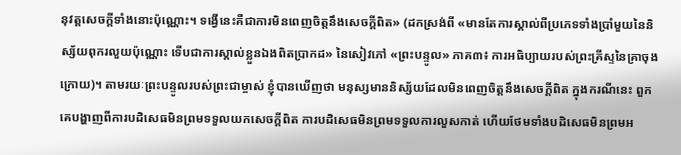នុវត្តសេចក្តីទាំងនោះប៉ុណ្ណោះ។ ទង្វើនេះគឺជាការមិនពេញចិត្តនឹងសេចក្តីពិត» (ដកស្រង់ពី «មានតែការស្គាល់ពីប្រភេទទាំងប្រាំមួយនៃនិស្ស័យពុករលួយប៉ុណ្ណោះ ទើបជាការស្គាល់ខ្លួនឯងពិតប្រាកដ» នៃសៀវភៅ «ព្រះបន្ទូល» ភាគ៣៖ ការអធិប្បាយរបស់ព្រះគ្រីស្ទនៃគ្រាចុងក្រោយ)។ តាមរយៈព្រះបន្ទូលរបស់ព្រះជាម្ចាស់ ខ្ញុំបានឃើញថា មនុស្សមាននិស្ស័យដែលមិនពេញចិត្តនឹងសេចក្ដីពិត ក្នុងករណីនេះ ពួកគេបង្ហាញពីការបដិសេធមិនព្រមទទួលយកសេចក្ដីពិត ការបដិសេធមិនព្រមទទួលការលួសកាត់ ហើយថែមទាំងបដិសេធមិនព្រមអ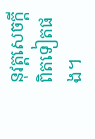នុវត្តសេចក្ដីពិតទៀតផង។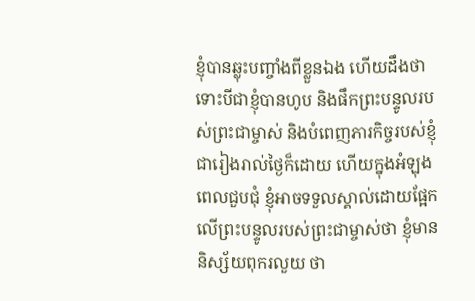ខ្ញុំបានឆ្លុះបញ្ចាំងពីខ្លួនឯង ហើយដឹងថា ទោះបីជាខ្ញុំបានហូប និងផឹកព្រះបន្ទូលរបស់ព្រះជាម្ចាស់ និងបំពេញភារកិច្ចរបស់ខ្ញុំជារៀងរាល់ថ្ងៃក៏ដោយ ហើយក្នុងអំឡុងពេលជួបជុំ ខ្ញុំអាចទទួលស្គាល់ដោយផ្អែកលើព្រះបន្ទូលរបស់ព្រះជាម្ចាស់ថា ខ្ញុំមាននិស្ស័យពុករលួយ ថា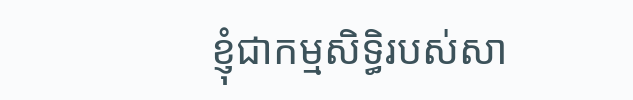ខ្ញុំជាកម្មសិទ្ធិរបស់សា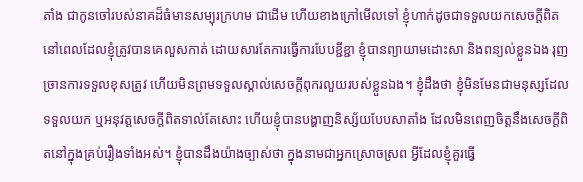តាំង ជាកូនចៅរបស់នាគដ៏ធំមានសម្បុរក្រហម ជាដើម ហើយខាងក្រៅមើលទៅ ខ្ញុំហាក់ដូចជាទទួលយកសេចក្ដីពិត នៅពេលដែលខ្ញុំត្រូវបានគេលួសកាត់ ដោយសារតែការធ្វើការបែបខ្ជីខ្ជា ខ្ញុំបានព្យាយាមដោះសា និងពន្យល់ខ្លួនឯង រុញច្រានការទទួលខុសត្រូវ ហើយមិនព្រមទទួលស្គាល់សេចក្ដីពុករលួយរបស់ខ្លួនឯង។ ខ្ញុំដឹងថា ខ្ញុំមិនមែនជាមនុស្សដែលទទួលយក ឬអនុវត្តសេចក្ដីពិតទាល់តែសោះ ហើយខ្ញុំបានបង្ហាញនិស្ស័យបែបសាតាំង ដែលមិនពេញចិត្តនឹងសេចក្ដីពិតនៅក្នុងគ្រប់រឿងទាំងអស់។ ខ្ញុំបានដឹងយ៉ាងច្បាស់ថា ក្នុងនាមជាអ្នកស្រោចស្រព អ្វីដែលខ្ញុំគួរធ្វើ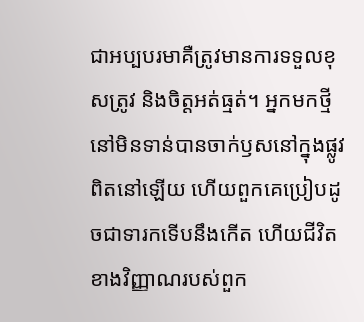ជាអប្បបរមាគឺត្រូវមានការទទួលខុសត្រូវ និងចិត្តអត់ធ្មត់។ អ្នកមកថ្មីនៅមិនទាន់បានចាក់ឫសនៅក្នុងផ្លូវពិតនៅឡើយ ហើយពួកគេប្រៀបដូចជាទារកទើបនឹងកើត ហើយជីវិតខាងវិញ្ញាណរបស់ពួក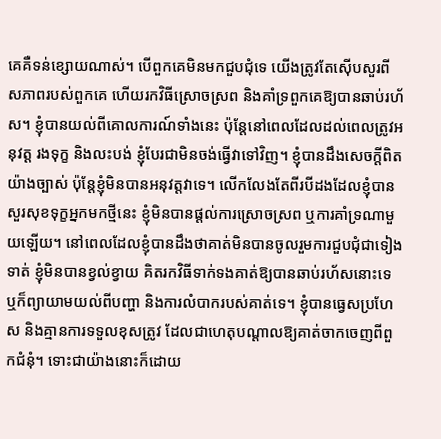គេគឺទន់ខ្សោយណាស់។ បើពួកគេមិនមកជួបជុំទេ យើងត្រូវតែស៊ើបសួរពីសភាពរបស់ពួកគេ ហើយរកវិធីស្រោចស្រព និងគាំទ្រពួកគេឱ្យបានឆាប់រហ័ស។ ខ្ញុំបានយល់ពីគោលការណ៍ទាំងនេះ ប៉ុន្តែនៅពេលដែលដល់ពេលត្រូវអនុវត្ត រងទុក្ខ និងលះបង់ ខ្ញុំបែរជាមិនចង់ធ្វើវាទៅវិញ។ ខ្ញុំបានដឹងសេចក្ដីពិតយ៉ាងច្បាស់ ប៉ុន្តែខ្ញុំមិនបានអនុវត្តវាទេ។ លើកលែងតែពីរបីដងដែលខ្ញុំបានសួរសុខទុក្ខអ្នកមកថ្មីនេះ ខ្ញុំមិនបានផ្ដល់ការស្រោចស្រព ឬការគាំទ្រណាមួយឡើយ។ នៅពេលដែលខ្ញុំបានដឹងថាគាត់មិនបានចូលរួមការជួបជុំជាទៀងទាត់ ខ្ញុំមិនបានខ្វល់ខ្វាយ គិតរកវិធីទាក់ទងគាត់ឱ្យបានឆាប់រហ័សនោះទេ ឬក៏ព្យាយាមយល់ពីបញ្ហា និងការលំបាករបស់គាត់ទេ។ ខ្ញុំបានធ្វេសប្រហែស និងគ្មានការទទួលខុសត្រូវ ដែលជាហេតុបណ្ដាលឱ្យគាត់ចាកចេញពីពួកជំនុំ។ ទោះជាយ៉ាងនោះក៏ដោយ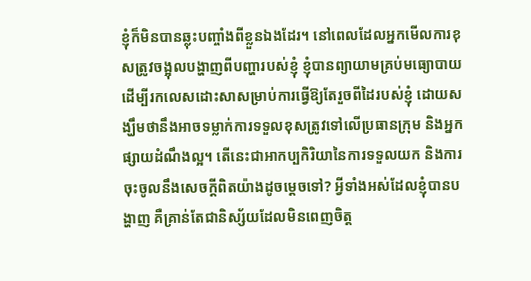ខ្ញុំក៏មិនបានឆ្លុះបញ្ចាំងពីខ្លួនឯងដែរ។ នៅពេលដែលអ្នកមើលការខុសត្រូវចង្អុលបង្ហាញពីបញ្ហារបស់ខ្ញុំ ខ្ញុំបានព្យាយាមគ្រប់មធ្យោបាយដើម្បីរកលេសដោះសាសម្រាប់ការធ្វើឱ្យតែរួចពីដៃរបស់ខ្ញុំ ដោយសង្ឃឹមថានឹងអាចទម្លាក់ការទទួលខុសត្រូវទៅលើប្រធានក្រុម និងអ្នកផ្សាយដំណឹងល្អ។ តើនេះជាអាកប្បកិរិយានៃការទទួលយក និងការចុះចូលនឹងសេចក្ដីពិតយ៉ាងដូចម្ដេចទៅ? អ្វីទាំងអស់ដែលខ្ញុំបានបង្ហាញ គឺគ្រាន់តែជានិស្ស័យដែលមិនពេញចិត្ត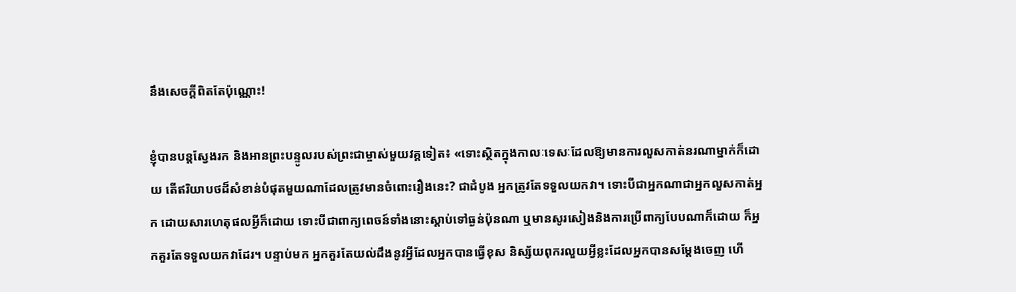នឹងសេចក្ដីពិតតែប៉ុណ្ណោះ!

ខ្ញុំបានបន្តស្វែងរក និងអានព្រះបន្ទូលរបស់ព្រះជាម្ចាស់មួយវគ្គទៀត៖ «ទោះស្ថិតក្នុងកាលៈទេសៈដែលឱ្យមានការលួសកាត់នរណាម្នាក់ក៏ដោយ តើឥរិយាបថដ៏សំខាន់បំផុតមួយណាដែលត្រូវមានចំពោះរឿងនេះ? ជាដំបូង អ្នកត្រូវតែទទួលយកវា។ ទោះបីជាអ្នកណាជាអ្នកលួសកាត់អ្នក ដោយសារហេតុផលអ្វីក៏ដោយ ទោះបីជាពាក្យពេចន៍ទាំងនោះស្ដាប់ទៅធ្ងន់ប៉ុនណា ឬមានសូរសៀងនិងការប្រើពាក្យបែបណាក៏ដោយ ក៏អ្នកគួរតែទទួលយកវាដែរ។ បន្ទាប់មក អ្នកគួរតែយល់ដឹងនូវអ្វីដែលអ្នកបានធ្វើខុស និស្ស័យពុករលួយអ្វីខ្លះដែលអ្នកបានសម្ដែងចេញ ហើ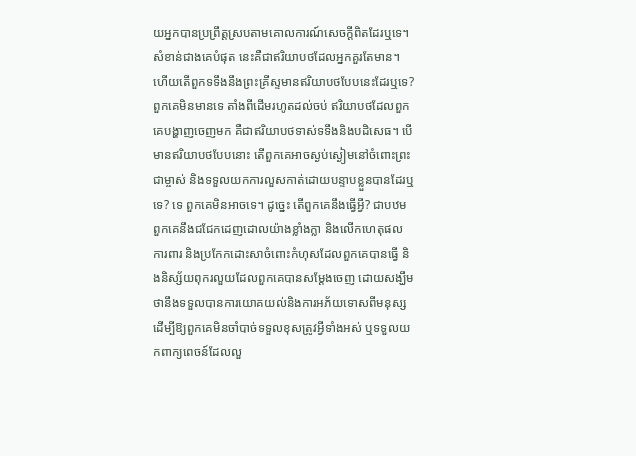យអ្នកបានប្រព្រឹត្តស្របតាមគោលការណ៍សេចក្ដីពិតដែរឬទេ។ សំខាន់ជាងគេបំផុត នេះគឺជាឥរិយាបថដែលអ្នកគួរតែមាន។ ហើយតើពួកទទឹងនឹងព្រះគ្រីស្ទមានឥរិយាបថបែបនេះដែរឬទេ? ពួកគេមិនមានទេ តាំងពីដើមរហូតដល់ចប់ ឥរិយាបថដែលពួកគេបង្ហាញចេញមក គឺជាឥរិយាបថទាស់ទទឹងនិងបដិសេធ។ បើមានឥរិយាបថបែបនោះ តើពួកគេអាចស្ងប់ស្ងៀមនៅចំពោះព្រះជាម្ចាស់ និងទទួលយកការលួសកាត់ដោយបន្ទាបខ្លួនបានដែរឬទេ? ទេ ពួកគេមិនអាចទេ។ ដូច្នេះ តើពួកគេនឹងធ្វើអ្វី? ជាបឋម ពួកគេនឹងជជែកដេញដោលយ៉ាងខ្លាំងក្លា និងលើកហេតុផល ការពារ និងប្រកែកដោះសាចំពោះកំហុសដែលពួកគេបានធ្វើ និងនិស្ស័យពុករលួយដែលពួកគេបានសម្ដែងចេញ ដោយសង្ឃឹមថានឹងទទួលបានការយោគយល់និងការអភ័យទោសពីមនុស្ស ដើម្បីឱ្យពួកគេមិនចាំបាច់ទទួលខុសត្រូវអ្វីទាំងអស់ ឬទទួលយកពាក្យពេចន៍ដែលលួ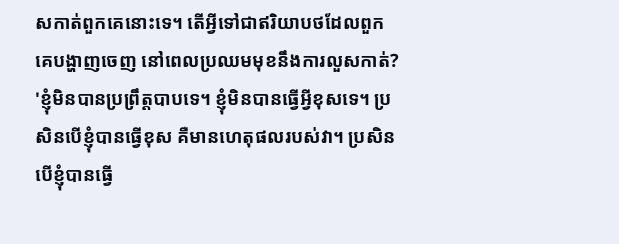សកាត់ពួកគេនោះទេ។ តើអ្វីទៅជាឥរិយាបថដែលពួកគេបង្ហាញចេញ នៅពេលប្រឈមមុខនឹងការលួសកាត់? 'ខ្ញុំមិនបានប្រព្រឹត្តបាបទេ។ ខ្ញុំមិនបានធ្វើអ្វីខុសទេ។ ប្រសិនបើខ្ញុំបានធ្វើខុស គឺមានហេតុផលរបស់វា។ ប្រសិនបើខ្ញុំបានធ្វើ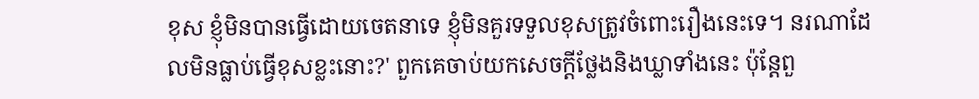ខុស ខ្ញុំមិនបានធ្វើដោយចេតនាទេ ខ្ញុំមិនគួរទទួលខុសត្រូវចំពោះរឿងនេះទេ។ នរណាដែលមិនធ្លាប់ធ្វើខុសខ្លះនោះ?' ពួកគេចាប់យកសេចក្ដីថ្លែងនិងឃ្លាទាំងនេះ ប៉ុន្តែពួ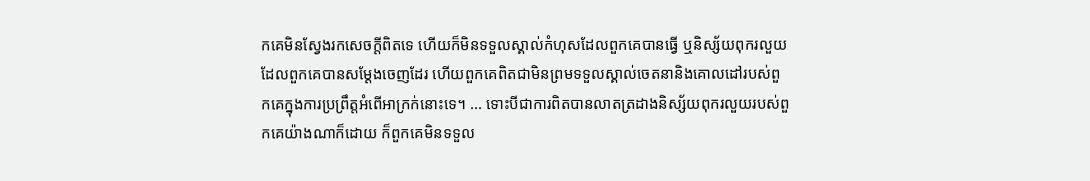កគេមិនស្វែងរកសេចក្ដីពិតទេ ហើយក៏មិនទទួលស្គាល់កំហុសដែលពួកគេបានធ្វើ ឬនិស្ស័យពុករលួយដែលពួកគេបានសម្ដែងចេញដែរ ហើយពួកគេពិតជាមិនព្រមទទួលស្គាល់ចេតនានិងគោលដៅរបស់ពួកគេក្នុងការប្រព្រឹត្តអំពើអាក្រក់នោះទេ។ ... ទោះបីជាការពិតបានលាតត្រដាងនិស្ស័យពុករលួយរបស់ពួកគេយ៉ាងណាក៏ដោយ ក៏ពួកគេមិនទទួល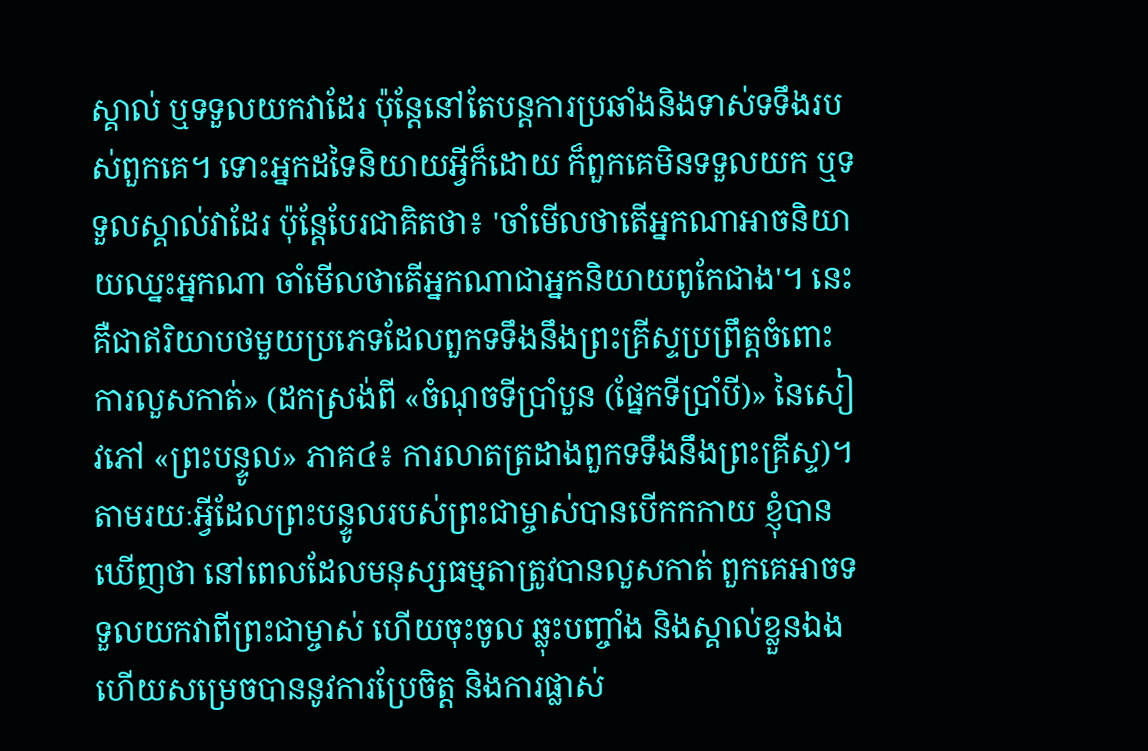ស្គាល់ ឬទទួលយកវាដែរ ប៉ុន្តែនៅតែបន្តការប្រឆាំងនិងទាស់ទទឹងរបស់ពួកគេ។ ទោះអ្នកដទៃនិយាយអ្វីក៏ដោយ ក៏ពួកគេមិនទទួលយក ឬទទួលស្គាល់វាដែរ ប៉ុន្តែបែរជាគិតថា៖ 'ចាំមើលថាតើអ្នកណាអាចនិយាយឈ្នះអ្នកណា ចាំមើលថាតើអ្នកណាជាអ្នកនិយាយពូកែជាង'។ នេះគឺជាឥរិយាបថមួយប្រភេទដែលពួកទទឹងនឹងព្រះគ្រីស្ទប្រព្រឹត្តចំពោះការលួសកាត់» (ដកស្រង់ពី «ចំណុចទីប្រាំបួន (ផ្នែកទីប្រាំបី)» នៃសៀវភៅ «ព្រះបន្ទូល» ភាគ៤៖ ការលាតត្រដាងពួកទទឹងនឹងព្រះគ្រីស្ទ)។ តាមរយៈអ្វីដែលព្រះបន្ទូលរបស់ព្រះជាម្ចាស់បានបើកកកាយ ខ្ញុំបានឃើញថា នៅពេលដែលមនុស្សធម្មតាត្រូវបានលួសកាត់ ពួកគេអាចទទួលយកវាពីព្រះជាម្ចាស់ ហើយចុះចូល ឆ្លុះបញ្ចាំង និងស្គាល់ខ្លួនឯង ហើយសម្រេចបាននូវការប្រែចិត្ត និងការផ្លាស់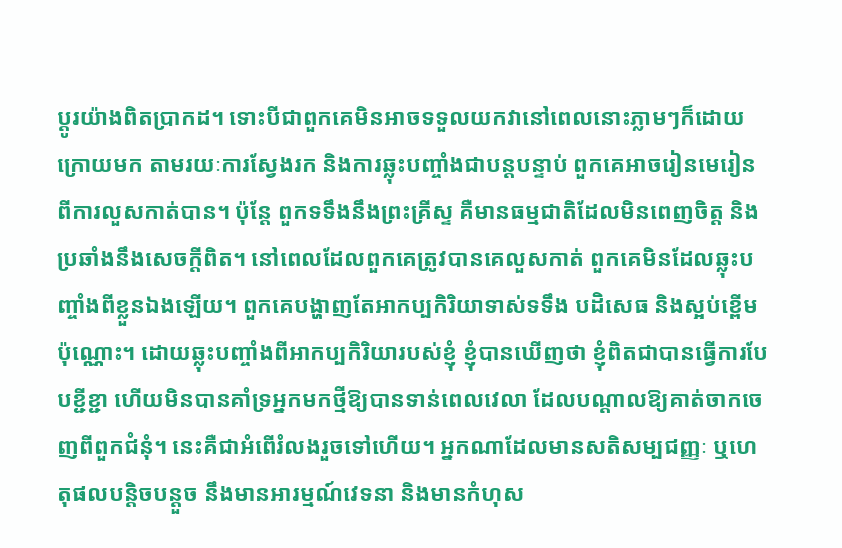ប្ដូរយ៉ាងពិតប្រាកដ។ ទោះបីជាពួកគេមិនអាចទទួលយកវានៅពេលនោះភ្លាមៗក៏ដោយ ក្រោយមក តាមរយៈការស្វែងរក និងការឆ្លុះបញ្ចាំងជាបន្តបន្ទាប់ ពួកគេអាចរៀនមេរៀនពីការលួសកាត់បាន។ ប៉ុន្តែ ពួកទទឹងនឹងព្រះគ្រីស្ទ គឺមានធម្មជាតិដែលមិនពេញចិត្ត និងប្រឆាំងនឹងសេចក្ដីពិត។ នៅពេលដែលពួកគេត្រូវបានគេលួសកាត់ ពួកគេមិនដែលឆ្លុះបញ្ចាំងពីខ្លួនឯងឡើយ។ ពួកគេបង្ហាញតែអាកប្បកិរិយាទាស់ទទឹង បដិសេធ និងស្អប់ខ្ពើមប៉ុណ្ណោះ។ ដោយឆ្លុះបញ្ចាំងពីអាកប្បកិរិយារបស់ខ្ញុំ ខ្ញុំបានឃើញថា ខ្ញុំពិតជាបានធ្វើការបែបខ្ជីខ្ជា ហើយមិនបានគាំទ្រអ្នកមកថ្មីឱ្យបានទាន់ពេលវេលា ដែលបណ្ដាលឱ្យគាត់ចាកចេញពីពួកជំនុំ។ នេះគឺជាអំពើរំលងរួចទៅហើយ។ អ្នកណាដែលមានសតិសម្បជញ្ញៈ ឬហេតុផលបន្តិចបន្តួច នឹងមានអារម្មណ៍វេទនា និងមានកំហុស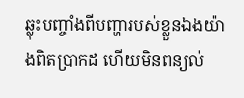ឆ្លុះបញ្ចាំងពីបញ្ហារបស់ខ្លួនឯងយ៉ាងពិតប្រាកដ ហើយមិនពន្យល់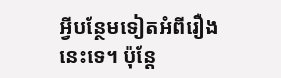អ្វីបន្ថែមទៀតអំពីរឿងនេះទេ។ ប៉ុន្តែ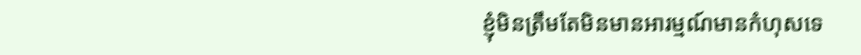ខ្ញុំមិនត្រឹមតែមិនមានអារម្មណ៍មានកំហុសទេ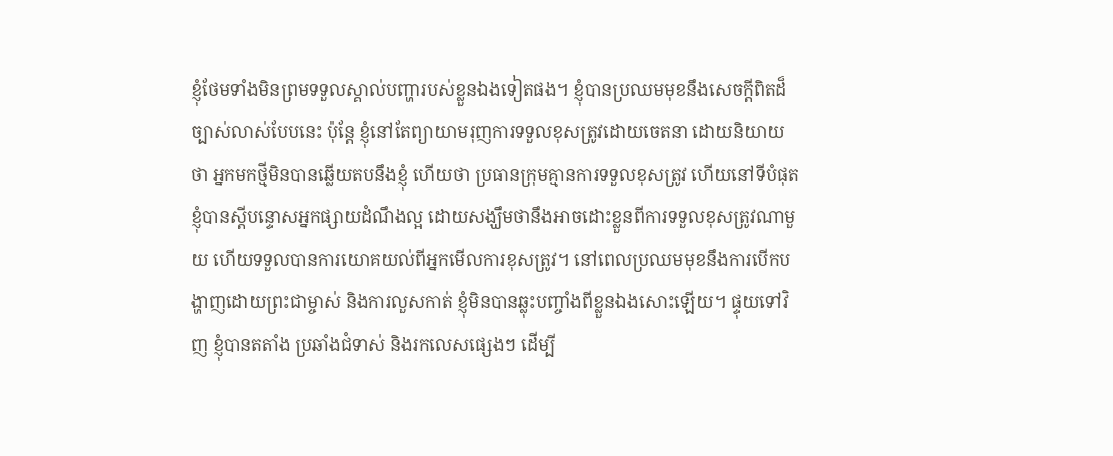ខ្ញុំថែមទាំងមិនព្រមទទួលស្គាល់បញ្ហារបស់ខ្លួនឯងទៀតផង។ ខ្ញុំបានប្រឈមមុខនឹងសេចក្ដីពិតដ៏ច្បាស់លាស់បែបនេះ ប៉ុន្តែ ខ្ញុំនៅតែព្យាយាមរុញការទទួលខុសត្រូវដោយចេតនា ដោយនិយាយថា អ្នកមកថ្មីមិនបានឆ្លើយតបនឹងខ្ញុំ ហើយថា ប្រធានក្រុមគ្មានការទទួលខុសត្រូវ ហើយនៅទីបំផុត ខ្ញុំបានស្ដីបន្ទោសអ្នកផ្សាយដំណឹងល្អ ដោយសង្ឃឹមថានឹងអាចដោះខ្លួនពីការទទួលខុសត្រូវណាមួយ ហើយទទួលបានការយោគយល់ពីអ្នកមើលការខុសត្រូវ។ នៅពេលប្រឈមមុខនឹងការបើកបង្ហាញដោយព្រះជាម្ចាស់ និងការលួសកាត់ ខ្ញុំមិនបានឆ្លុះបញ្ចាំងពីខ្លួនឯងសោះឡើយ។ ផ្ទុយទៅវិញ ខ្ញុំបានតតាំង ប្រឆាំងជំទាស់ និងរកលេសផ្សេងៗ ដើម្បី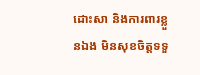ដោះសា និងការពារខ្លួនឯង មិនសុខចិត្តទទួ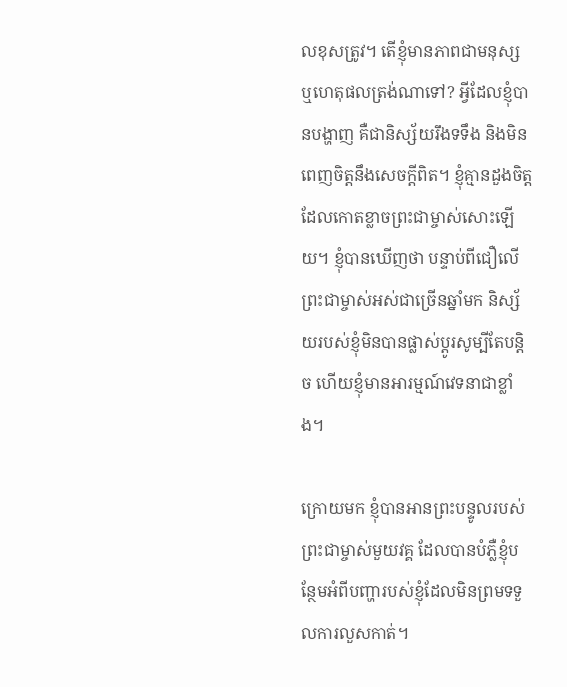លខុសត្រូវ។ តើខ្ញុំមានភាពជាមនុស្ស ឬហេតុផលត្រង់ណាទៅ? អ្វីដែលខ្ញុំបានបង្ហាញ គឺជានិស្ស័យរឹងទទឹង និងមិនពេញចិត្តនឹងសេចក្ដីពិត។ ខ្ញុំគ្មានដួងចិត្តដែលកោតខ្លាចព្រះជាម្ចាស់សោះឡើយ។ ខ្ញុំបានឃើញថា បន្ទាប់ពីជឿលើព្រះជាម្ចាស់អស់ជាច្រើនឆ្នាំមក និស្ស័យរបស់ខ្ញុំមិនបានផ្លាស់ប្ដូរសូម្បីតែបន្តិច ហើយខ្ញុំមានអារម្មណ៍វេទនាជាខ្លាំង។

ក្រោយមក ខ្ញុំបានអានព្រះបន្ទូលរបស់ព្រះជាម្ចាស់មួយវគ្គ ដែលបានបំភ្លឺខ្ញុំបន្ថែមអំពីបញ្ហារបស់ខ្ញុំដែលមិនព្រមទទួលការលួសកាត់។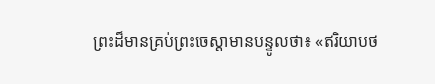ព្រះដ៏មានគ្រប់ព្រះចេស្ដាមានបន្ទូលថា៖ «ឥរិយាបថ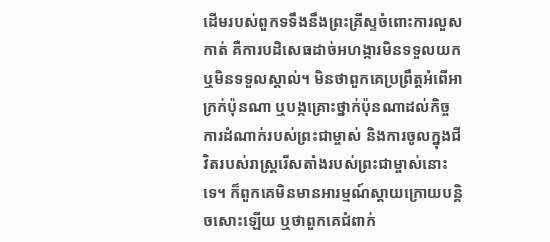ដើមរបស់ពួកទទឹងនឹងព្រះគ្រីស្ទចំពោះការលួសកាត់ គឺការបដិសេធដាច់អហង្ការមិនទទួលយក ឬមិនទទួលស្គាល់។ មិនថាពួកគេប្រព្រឹត្តអំពើអាក្រក់ប៉ុនណា ឬបង្កគ្រោះថ្នាក់ប៉ុនណាដល់កិច្ចការដំណាក់របស់ព្រះជាម្ចាស់ និងការចូលក្នុងជីវិតរបស់រាស្ត្ររើសតាំងរបស់ព្រះជាម្ចាស់នោះទេ។ ក៏ពួកគេមិនមានអារម្មណ៍ស្ដាយក្រោយបន្ដិចសោះឡើយ ឬថាពួកគេជំពាក់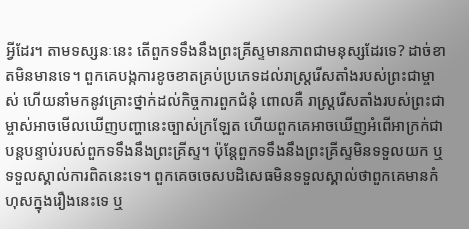អ្វីដែរ។ តាមទស្សនៈនេះ តើពួកទទឹងនឹងព្រះគ្រីស្ទមានភាពជាមនុស្សដែរទេ? ដាច់ខាតមិនមានទេ។ ពួកគេបង្កការខូចខាតគ្រប់ប្រភេទដល់រាស្ដ្ររើសតាំងរបស់ព្រះជាម្ចាស់ ហើយនាំមកនូវគ្រោះថ្នាក់ដល់កិច្ចការពួកជំនុំ ពោលគឺ រាស្ដ្ររើសតាំងរបស់ព្រះជាម្ចាស់អាចមើលឃើញបញ្ហានេះច្បាស់ក្រឡែត ហើយពួកគេអាចឃើញអំពើអាក្រក់ជាបន្តបន្ទាប់របស់ពួកទទឹងនឹងព្រះគ្រីស្ទ។ ប៉ុន្តែពួកទទឹងនឹងព្រះគ្រីស្ទមិនទទួលយក ឬទទួលស្គាល់ការពិតនេះទេ។ ពួកគេចចេសបដិសេធមិនទទួលស្គាល់ថាពួកគេមានកំហុសក្នុងរឿងនេះទេ ឬ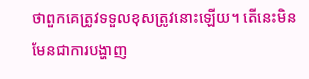ថាពួកគេត្រូវទទួលខុសត្រូវនោះឡើយ។ តើនេះមិនមែនជាការបង្ហាញ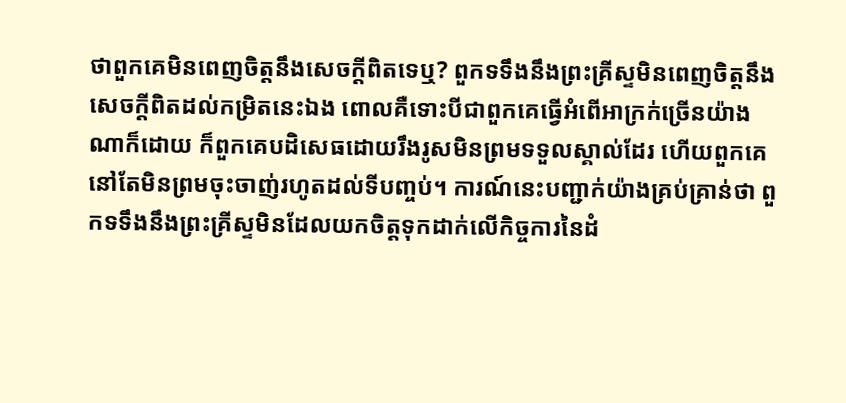ថាពួកគេមិនពេញចិត្តនឹងសេចក្ដីពិតទេឬ? ពួកទទឹងនឹងព្រះគ្រីស្ទមិនពេញចិត្តនឹងសេចក្ដីពិតដល់កម្រិតនេះឯង ពោលគឺទោះបីជាពួកគេធ្វើអំពើអាក្រក់ច្រើនយ៉ាងណាក៏ដោយ ក៏ពួកគេបដិសេធដោយរឹងរូសមិនព្រមទទួលស្គាល់ដែរ ហើយពួកគេនៅតែមិនព្រមចុះចាញ់រហូតដល់ទីបញ្ចប់។ ការណ៍នេះបញ្ជាក់យ៉ាងគ្រប់គ្រាន់ថា ពួកទទឹងនឹងព្រះគ្រីស្ទមិនដែលយកចិត្តទុកដាក់លើកិច្ចការនៃដំ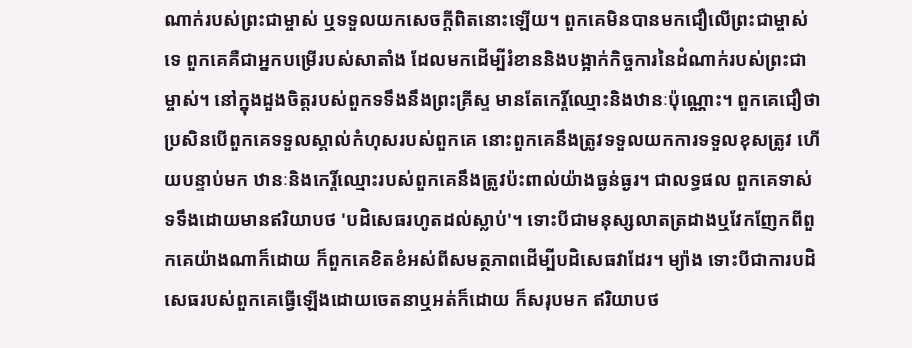ណាក់របស់ព្រះជាម្ចាស់ ឬទទួលយកសេចក្ដីពិតនោះឡើយ។ ពួកគេមិនបានមកជឿលើព្រះជាម្ចាស់ទេ ពួកគេគឺជាអ្នកបម្រើរបស់សាតាំង ដែលមកដើម្បីរំខាននិងបង្អាក់កិច្ចការនៃដំណាក់របស់ព្រះជាម្ចាស់។ នៅក្នុងដួងចិត្តរបស់ពួកទទឹងនឹងព្រះគ្រីស្ទ មានតែកេរ្តិ៍ឈ្មោះនិងឋានៈប៉ុណ្ណោះ។ ពួកគេជឿថា ប្រសិនបើពួកគេទទួលស្គាល់កំហុសរបស់ពួកគេ នោះពួកគេនឹងត្រូវទទួលយកការទទួលខុសត្រូវ ហើយបន្ទាប់មក ឋានៈនិងកេរ្តិ៍ឈ្មោះរបស់ពួកគេនឹងត្រូវប៉ះពាល់យ៉ាងធ្ងន់ធ្ងរ។ ជាលទ្ធផល ពួកគេទាស់ទទឹងដោយមានឥរិយាបថ 'បដិសេធរហូតដល់ស្លាប់'។ ទោះបីជាមនុស្សលាតត្រដាងឬវែកញែកពីពួកគេយ៉ាងណាក៏ដោយ ក៏ពួកគេខិតខំអស់ពីសមត្ថភាពដើម្បីបដិសេធវាដែរ។ ម្យ៉ាង ទោះបីជាការបដិសេធរបស់ពួកគេធ្វើឡើងដោយចេតនាឬអត់ក៏ដោយ ក៏សរុបមក ឥរិយាបថ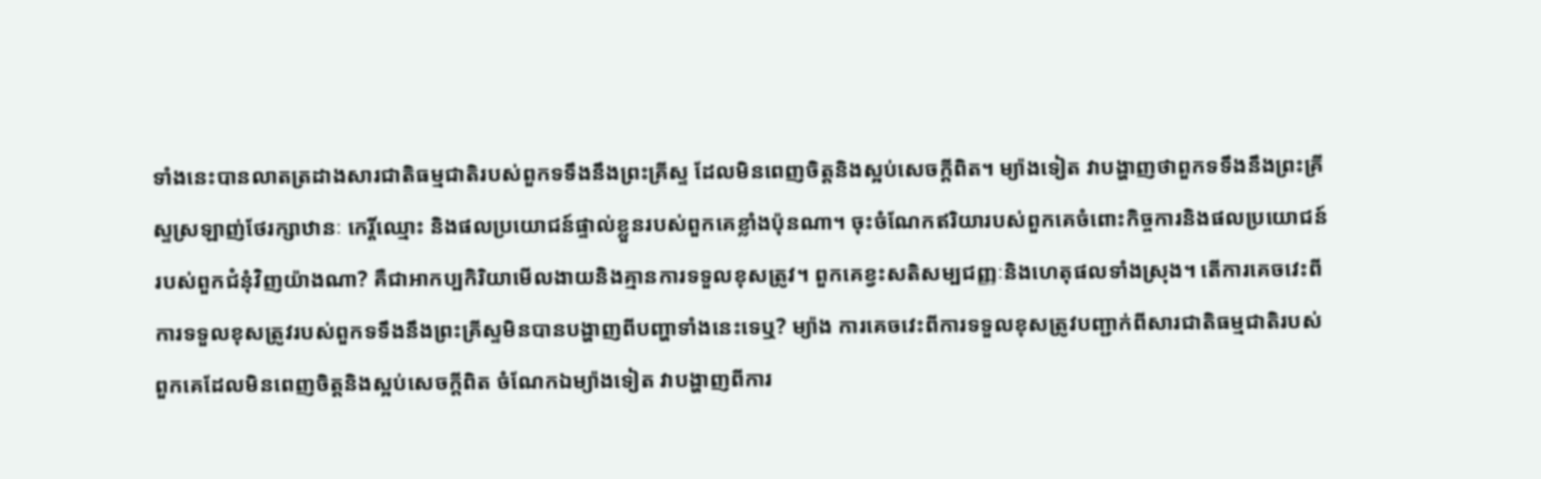ទាំងនេះបានលាតត្រដាងសារជាតិធម្មជាតិរបស់ពួកទទឹងនឹងព្រះគ្រីស្ទ ដែលមិនពេញចិត្តនិងស្អប់សេចក្ដីពិត។ ម្យ៉ាងទៀត វាបង្ហាញថាពួកទទឹងនឹងព្រះគ្រីស្ទស្រឡាញ់ថែរក្សាឋានៈ កេរ្តិ៍ឈ្មោះ និងផលប្រយោជន៍ផ្ទាល់ខ្លួនរបស់ពួកគេខ្លាំងប៉ុនណា។ ចុះចំណែកឥរិយារបស់ពួកគេចំពោះកិច្ចការនិងផលប្រយោជន៍របស់ពួកជំនុំវិញយ៉ាងណា? គឺជាអាកប្បកិរិយាមើលងាយនិងគ្មានការទទួលខុសត្រូវ។ ពួកគេខ្វះសតិសម្បជញ្ញៈនិងហេតុផលទាំងស្រុង។ តើការគេចវេះពីការទទួលខុសត្រូវរបស់ពួកទទឹងនឹងព្រះគ្រីស្ទមិនបានបង្ហាញពីបញ្ហាទាំងនេះទេឬ? ម្យ៉ាង ការគេចវេះពីការទទួលខុសត្រូវបញ្ជាក់ពីសារជាតិធម្មជាតិរបស់ពួកគេដែលមិនពេញចិត្តនិងស្អប់សេចក្ដីពិត ចំណែកឯម្យ៉ាងទៀត វាបង្ហាញពីការ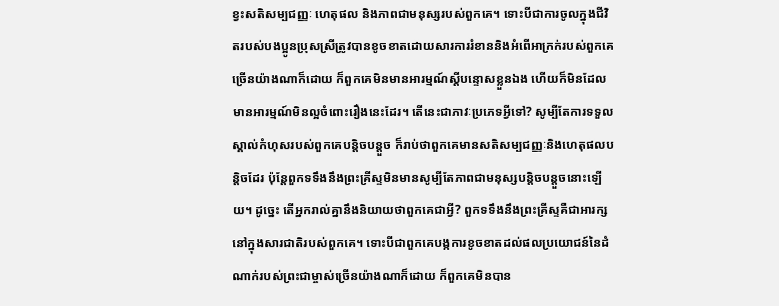ខ្វះសតិសម្បជញ្ញៈ ហេតុផល និងភាពជាមនុស្សរបស់ពួកគេ។ ទោះបីជាការចូលក្នុងជីវិតរបស់បងប្អូនប្រុសស្រីត្រូវបានខូចខាតដោយសារការរំខាននិងអំពើអាក្រក់របស់ពួកគេច្រើនយ៉ាងណាក៏ដោយ ក៏ពួកគេមិនមានអារម្មណ៍ស្ដីបន្ទោសខ្លួនឯង ហើយក៏មិនដែលមានអារម្មណ៍មិនល្អចំពោះរឿងនេះដែរ។ តើនេះជាភាវៈប្រភេទអ្វីទៅ? សូម្បីតែការទទួលស្គាល់កំហុសរបស់ពួកគេបន្តិចបន្តួច ក៏រាប់ថាពួកគេមានសតិសម្បជញ្ញៈនិងហេតុផលបន្តិចដែរ ប៉ុន្តែពួកទទឹងនឹងព្រះគ្រីស្ទមិនមានសូម្បីតែភាពជាមនុស្សបន្តិចបន្តួចនោះឡើយ។ ដូច្នេះ តើអ្នករាល់គ្នានឹងនិយាយថាពួកគេជាអ្វី? ពួកទទឹងនឹងព្រះគ្រីស្ទគឺជាអារក្សនៅក្នុងសារជាតិរបស់ពួកគេ។ ទោះបីជាពួកគេបង្កការខូចខាតដល់ផលប្រយោជន៍នៃដំណាក់របស់ព្រះជាម្ចាស់ច្រើនយ៉ាងណាក៏ដោយ ក៏ពួកគេមិនបាន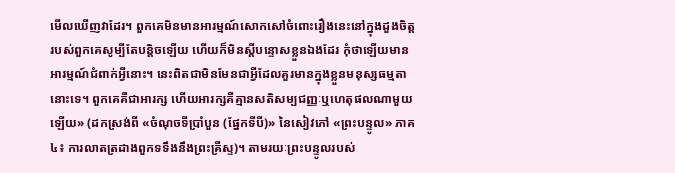មើលឃើញវាដែរ។ ពួកគេមិនមានអារម្មណ៍សោកសៅចំពោះរឿងនេះនៅក្នុងដួងចិត្តរបស់ពួកគេសូម្បីតែបន្តិចឡើយ ហើយក៏មិនស្ដីបន្ទោសខ្លួនឯងដែរ កុំថាឡើយមានអារម្មណ៍ជំពាក់អ្វីនោះ។ នេះពិតជាមិនមែនជាអ្វីដែលគួរមានក្នុងខ្លួនមនុស្សធម្មតានោះទេ។ ពួកគេគឺជាអារក្ស ហើយអារក្សគឺគ្មានសតិសម្បជញ្ញៈឬហេតុផលណាមួយឡើយ» (ដកស្រង់ពី «ចំណុចទីប្រាំបួន (ផ្នែកទីបី)» នៃសៀវភៅ «ព្រះបន្ទូល» ភាគ៤៖ ការលាតត្រដាងពួកទទឹងនឹងព្រះគ្រីស្ទ)។ តាមរយៈព្រះបន្ទូលរបស់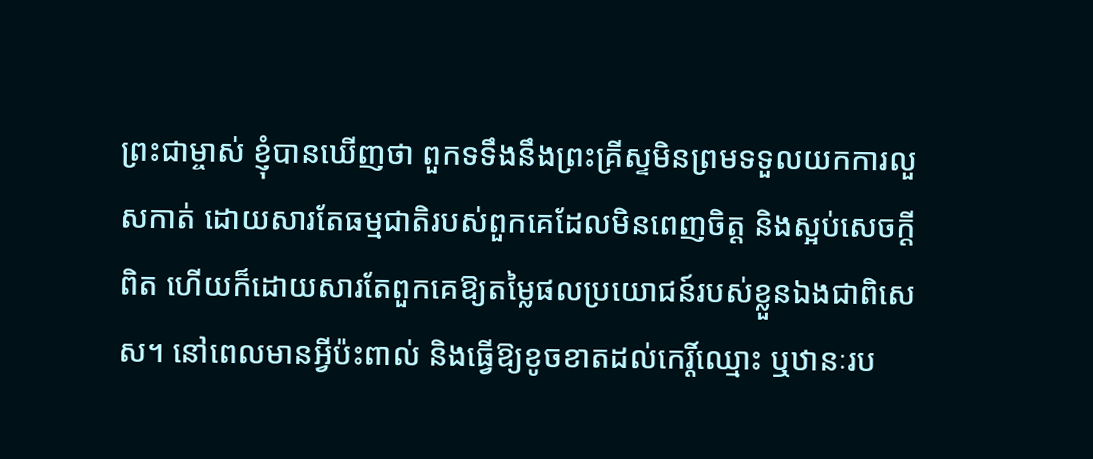ព្រះជាម្ចាស់ ខ្ញុំបានឃើញថា ពួកទទឹងនឹងព្រះគ្រីស្ទមិនព្រមទទួលយកការលួសកាត់ ដោយសារតែធម្មជាតិរបស់ពួកគេដែលមិនពេញចិត្ត និងស្អប់សេចក្ដីពិត ហើយក៏ដោយសារតែពួកគេឱ្យតម្លៃផលប្រយោជន៍របស់ខ្លួនឯងជាពិសេស។ នៅពេលមានអ្វីប៉ះពាល់ និងធ្វើឱ្យខូចខាតដល់កេរ្តិ៍ឈ្មោះ ឬឋានៈរប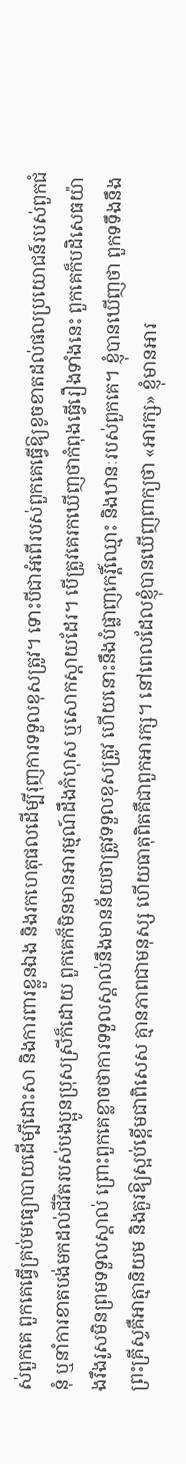ស់ពួកគេ ពួកគេធ្វើគ្រប់មធ្យោបាយដើម្បីដោះសា និងការពារខ្លួនឯង និងរកហេតុផលដើម្បីរុញការទទួលខុសត្រូវ។ ទោះបីជាអំពើរបស់ពួកគេធ្វើឱ្យខូចខាតដល់ផលប្រយោជន៍របស់ពួកជំនុំ ឬនាំការខាតបង់មកដល់ជីវិតរបស់បងប្អូនប្រុសស្រីក៏ដោយ ពួកគេក៏មិនមានអារម្មណ៍ដឹងកំហុស ឬសោកស្ដាយដែរ។ បើត្រូវគេរកឃើញថាកំពុងធ្វើរឿងទាំងនេះ ពួកគេក៏បដិសេធយ៉ាងរឹងរូសមិនព្រមទទួលស្គាល់ ព្រោះពួកគេខ្លាចថាការទទួលស្គាល់នឹងមានន័យថាត្រូវទទួលខុសត្រូវ ហើយនោះនឹងបំផ្លាញកេរ្តិ៍ឈ្មោះ និងឋានៈរបស់ពួកគេ។ ខ្ញុំបានឃើញថា ពួកទទឹងនឹងព្រះគ្រីស្ទគឺអាត្មានិយម និងគួរឱ្យស្អប់ខ្ពើមជាពិសេស គ្មានភាពជាមនុស្ស ហើយធាតុពិតគឺជាពួកអារក្ស។ នៅពេលដែលខ្ញុំបានឃើញពាក្យថា «អារក្ស» ខ្ញុំមានអារ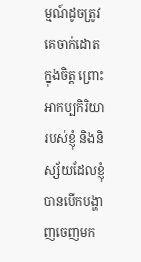ម្មណ៍ដូចត្រូវគេចាក់ដោតក្នុងចិត្ត ព្រោះអាកប្បកិរិយារបស់ខ្ញុំ និងនិស្ស័យដែលខ្ញុំបានបើកបង្ហាញចេញមក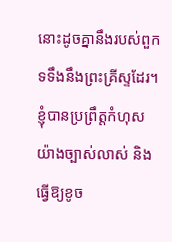នោះដូចគ្នានឹងរបស់ពួកទទឹងនឹងព្រះគ្រីស្ទដែរ។ ខ្ញុំបានប្រព្រឹត្តកំហុសយ៉ាងច្បាស់លាស់ និងធ្វើឱ្យខូច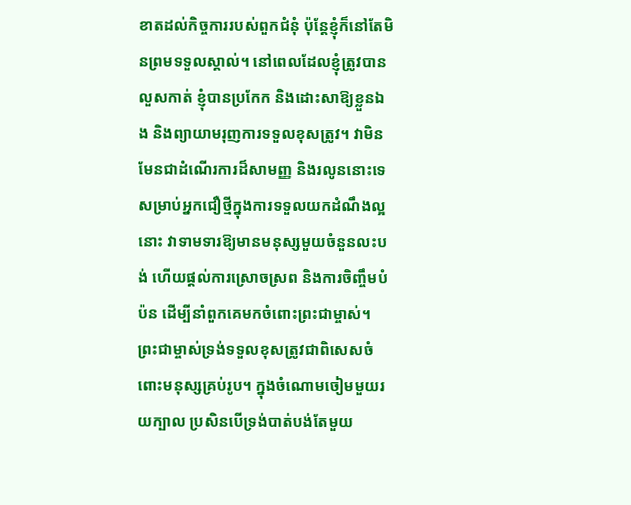ខាតដល់កិច្ចការរបស់ពួកជំនុំ ប៉ុន្តែខ្ញុំក៏នៅតែមិនព្រមទទួលស្គាល់។ នៅពេលដែលខ្ញុំត្រូវបានលួសកាត់ ខ្ញុំបានប្រកែក និងដោះសាឱ្យខ្លួនឯង និងព្យាយាមរុញការទទួលខុសត្រូវ។ វាមិនមែនជាដំណើរការដ៏សាមញ្ញ និងរលូននោះទេ សម្រាប់អ្នកជឿថ្មីក្នុងការទទួលយកដំណឹងល្អនោះ វាទាមទារឱ្យមានមនុស្សមួយចំនួនលះបង់ ហើយផ្ដល់ការស្រោចស្រព និងការចិញ្ចឹមបំប៉ន ដើម្បីនាំពួកគេមកចំពោះព្រះជាម្ចាស់។ ព្រះជាម្ចាស់ទ្រង់ទទួលខុសត្រូវជាពិសេសចំពោះមនុស្សគ្រប់រូប។ ក្នុងចំណោមចៀមមួយរយក្បាល ប្រសិនបើទ្រង់បាត់បង់តែមួយ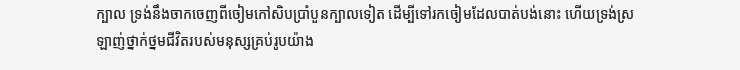ក្បាល ទ្រង់នឹងចាកចេញពីចៀមកៅសិបប្រាំបួនក្បាលទៀត ដើម្បីទៅរកចៀមដែលបាត់បង់នោះ ហើយទ្រង់ស្រឡាញ់ថ្នាក់ថ្នមជីវិតរបស់មនុស្សគ្រប់រូបយ៉ាង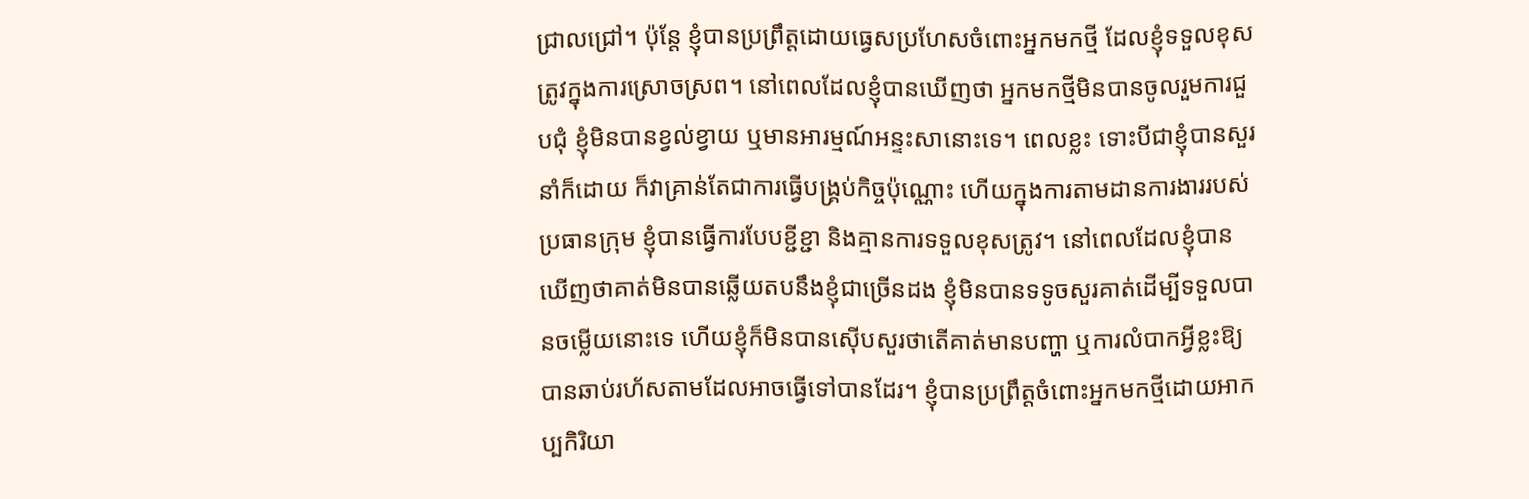ជ្រាលជ្រៅ។ ប៉ុន្តែ ខ្ញុំបានប្រព្រឹត្តដោយធ្វេសប្រហែសចំពោះអ្នកមកថ្មី ដែលខ្ញុំទទួលខុសត្រូវក្នុងការស្រោចស្រព។ នៅពេលដែលខ្ញុំបានឃើញថា អ្នកមកថ្មីមិនបានចូលរួមការជួបជុំ ខ្ញុំមិនបានខ្វល់ខ្វាយ ឬមានអារម្មណ៍អន្ទះសានោះទេ។ ពេលខ្លះ ទោះបីជាខ្ញុំបានសួរនាំក៏ដោយ ក៏វាគ្រាន់តែជាការធ្វើបង្គ្រប់កិច្ចប៉ុណ្ណោះ ហើយក្នុងការតាមដានការងាររបស់ប្រធានក្រុម ខ្ញុំបានធ្វើការបែបខ្ជីខ្ជា និងគ្មានការទទួលខុសត្រូវ។ នៅពេលដែលខ្ញុំបានឃើញថាគាត់មិនបានឆ្លើយតបនឹងខ្ញុំជាច្រើនដង ខ្ញុំមិនបានទទូចសួរគាត់ដើម្បីទទួលបានចម្លើយនោះទេ ហើយខ្ញុំក៏មិនបានស៊ើបសួរថាតើគាត់មានបញ្ហា ឬការលំបាកអ្វីខ្លះឱ្យបានឆាប់រហ័សតាមដែលអាចធ្វើទៅបានដែរ។ ខ្ញុំបានប្រព្រឹត្តចំពោះអ្នកមកថ្មីដោយអាកប្បកិរិយា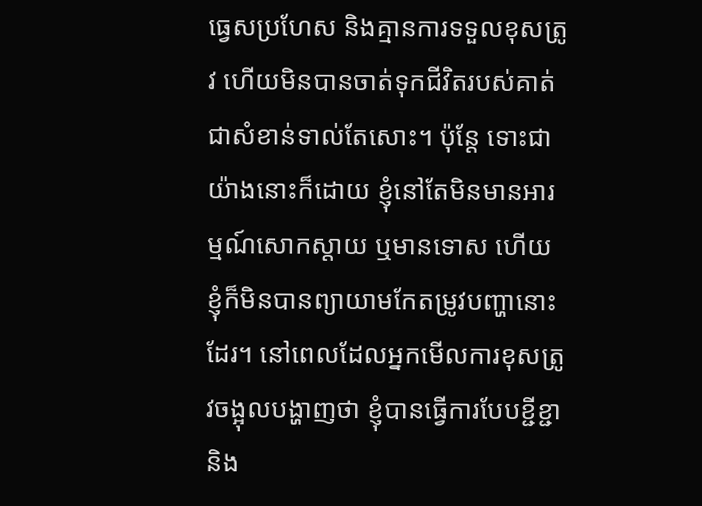ធ្វេសប្រហែស និងគ្មានការទទួលខុសត្រូវ ហើយមិនបានចាត់ទុកជីវិតរបស់គាត់ជាសំខាន់ទាល់តែសោះ។ ប៉ុន្តែ ទោះជាយ៉ាងនោះក៏ដោយ ខ្ញុំនៅតែមិនមានអារម្មណ៍សោកស្ដាយ ឬមានទោស ហើយខ្ញុំក៏មិនបានព្យាយាមកែតម្រូវបញ្ហានោះដែរ។ នៅពេលដែលអ្នកមើលការខុសត្រូវចង្អុលបង្ហាញថា ខ្ញុំបានធ្វើការបែបខ្ជីខ្ជា និង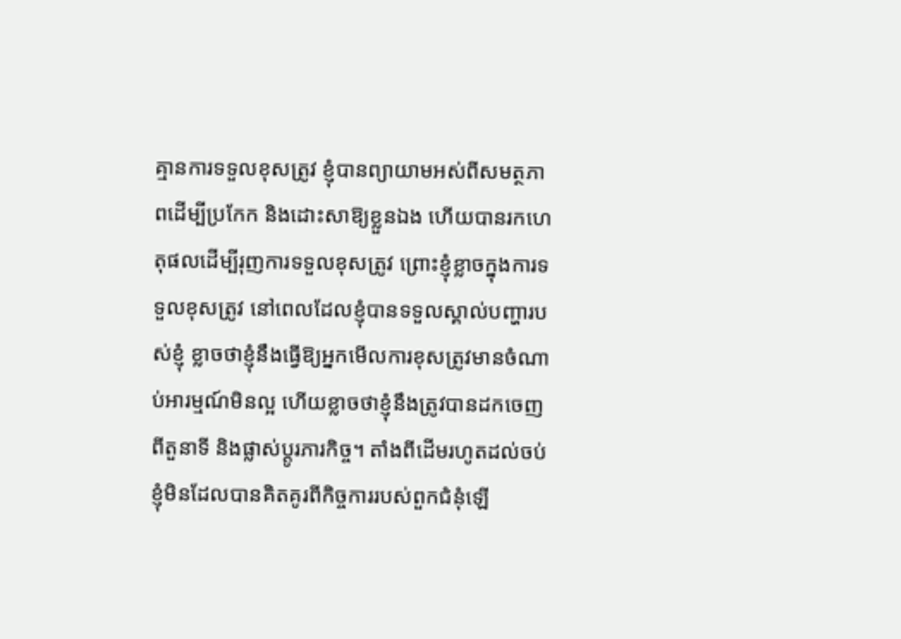គ្មានការទទួលខុសត្រូវ ខ្ញុំបានព្យាយាមអស់ពីសមត្ថភាពដើម្បីប្រកែក និងដោះសាឱ្យខ្លួនឯង ហើយបានរកហេតុផលដើម្បីរុញការទទួលខុសត្រូវ ព្រោះខ្ញុំខ្លាចក្នុងការទទួលខុសត្រូវ នៅពេលដែលខ្ញុំបានទទួលស្គាល់បញ្ហារបស់ខ្ញុំ ខ្លាចថាខ្ញុំនឹងធ្វើឱ្យអ្នកមើលការខុសត្រូវមានចំណាប់អារម្មណ៍មិនល្អ ហើយខ្លាចថាខ្ញុំនឹងត្រូវបានដកចេញពីតួនាទី និងផ្លាស់ប្ដូរភារកិច្ច។ តាំងពីដើមរហូតដល់ចប់ ខ្ញុំមិនដែលបានគិតគូរពីកិច្ចការរបស់ពួកជំនុំឡើ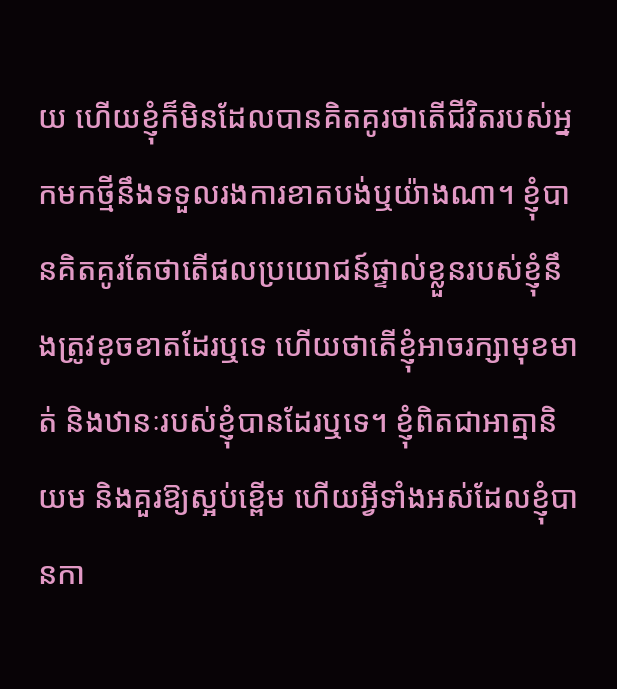យ ហើយខ្ញុំក៏មិនដែលបានគិតគូរថាតើជីវិតរបស់អ្នកមកថ្មីនឹងទទួលរងការខាតបង់ឬយ៉ាងណា។ ខ្ញុំបានគិតគូរតែថាតើផលប្រយោជន៍ផ្ទាល់ខ្លួនរបស់ខ្ញុំនឹងត្រូវខូចខាតដែរឬទេ ហើយថាតើខ្ញុំអាចរក្សាមុខមាត់ និងឋានៈរបស់ខ្ញុំបានដែរឬទេ។ ខ្ញុំពិតជាអាត្មានិយម និងគួរឱ្យស្អប់ខ្ពើម ហើយអ្វីទាំងអស់ដែលខ្ញុំបានកា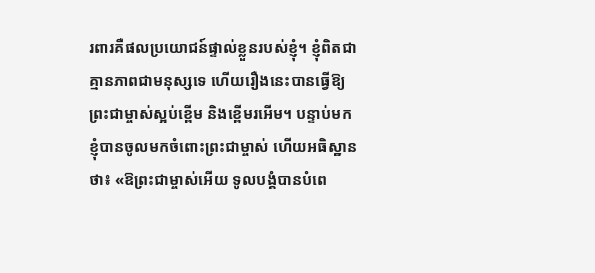រពារគឺផលប្រយោជន៍ផ្ទាល់ខ្លួនរបស់ខ្ញុំ។ ខ្ញុំពិតជាគ្មានភាពជាមនុស្សទេ ហើយរឿងនេះបានធ្វើឱ្យព្រះជាម្ចាស់ស្អប់ខ្ពើម និងខ្ពើមរអើម។ បន្ទាប់មក ខ្ញុំបានចូលមកចំពោះព្រះជាម្ចាស់ ហើយអធិស្ឋានថា៖ «ឱព្រះជាម្ចាស់អើយ ទូលបង្គំបានបំពេ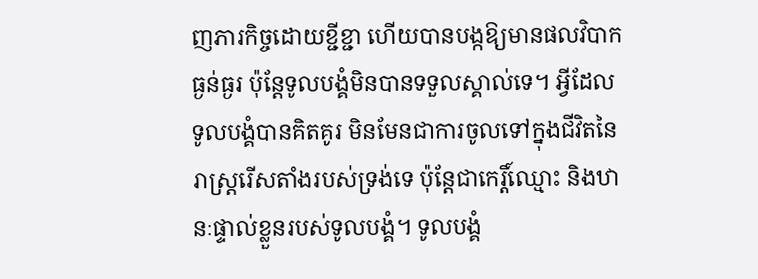ញភារកិច្ចដោយខ្ជីខ្ជា ហើយបានបង្កឱ្យមានផលវិបាកធ្ងន់ធ្ងរ ប៉ុន្តែទូលបង្គំមិនបានទទួលស្គាល់ទេ។ អ្វីដែលទូលបង្គំបានគិតគូរ មិនមែនជាការចូលទៅក្នុងជីវិតនៃរាស្ត្ររើសតាំងរបស់ទ្រង់ទេ ប៉ុន្តែជាកេរ្តិ៍ឈ្មោះ និងឋានៈផ្ទាល់ខ្លួនរបស់ទូលបង្គំ។ ទូលបង្គំ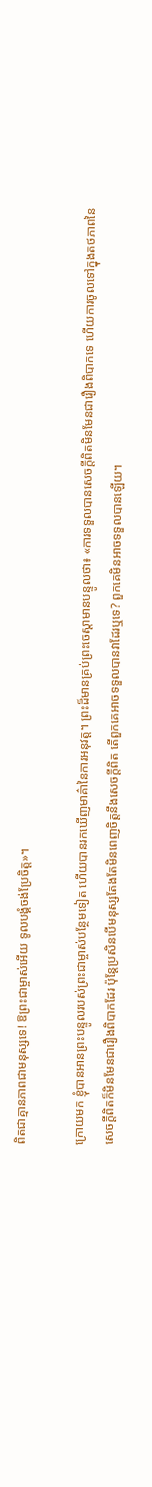ពិតជាគ្មានភាពជាមនុស្សទេ! ឱព្រះជាម្ចាស់អើយ ទូលបង្គំចង់ប្រែចិត្ត»។

ក្រោយមក ខ្ញុំបានអានព្រះបន្ទូលរបស់ព្រះជាម្ចាស់បន្ថែមទៀត ហើយបានរកឃើញមាគ៌ានៃការអនុវត្ត។ ព្រះដ៏មានគ្រប់ព្រះចេស្ដាមានបន្ទូលថា៖ «ការទទួលបានសេចក្ដីពិតមិនមែនជារឿងពិបាកទេ ហើយការចូលទៅក្នុងតថភាពនៃសេចក្ដីពិតក៏មិនមែនជារឿងពិបាកដែរ ប៉ុន្តែប្រសិនបើមនុស្សតែងតែមិនពេញចិត្តនឹងសេចក្ដីពិត តើពួកគេអាចទទួលបានវាដែរឬទេ? ពួកគេមិនអាចទទួលបានឡើយ។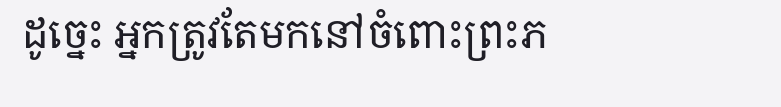ដូច្នេះ អ្នកត្រូវតែមកនៅចំពោះព្រះភ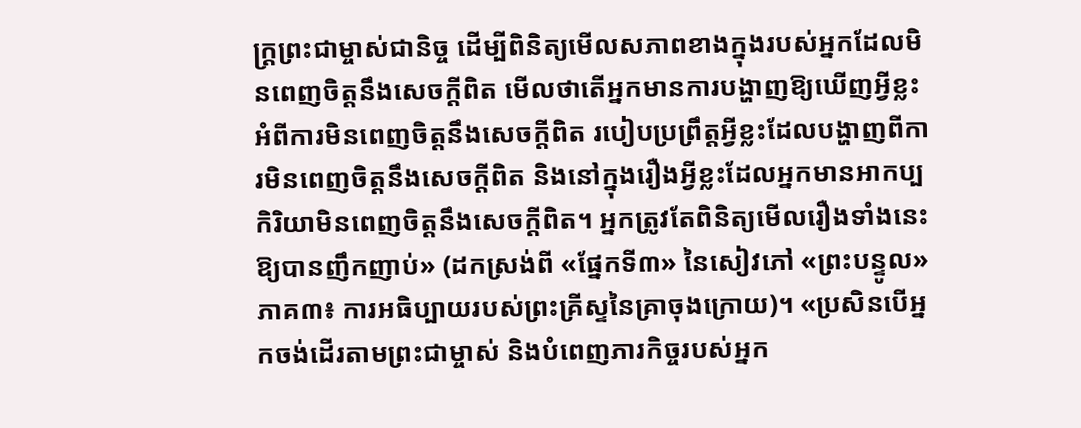ក្ត្រព្រះជាម្ចាស់ជានិច្ច ដើម្បីពិនិត្យមើលសភាពខាងក្នុងរបស់អ្នកដែលមិនពេញចិត្តនឹងសេចក្ដីពិត មើលថាតើអ្នកមានការបង្ហាញឱ្យឃើញអ្វីខ្លះអំពីការមិនពេញចិត្តនឹងសេចក្ដីពិត របៀបប្រព្រឹត្តអ្វីខ្លះដែលបង្ហាញពីការមិនពេញចិត្តនឹងសេចក្ដីពិត និងនៅក្នុងរឿងអ្វីខ្លះដែលអ្នកមានអាកប្បកិរិយាមិនពេញចិត្តនឹងសេចក្ដីពិត។ អ្នកត្រូវតែពិនិត្យមើលរឿងទាំងនេះឱ្យបានញឹកញាប់» (ដកស្រង់ពី «ផ្នែកទី៣» នៃសៀវភៅ «ព្រះបន្ទូល» ភាគ៣៖ ការអធិប្បាយរបស់ព្រះគ្រីស្ទនៃគ្រាចុងក្រោយ)។ «ប្រសិនបើអ្នកចង់ដើរតាមព្រះជាម្ចាស់ និងបំពេញភារកិច្ចរបស់អ្នក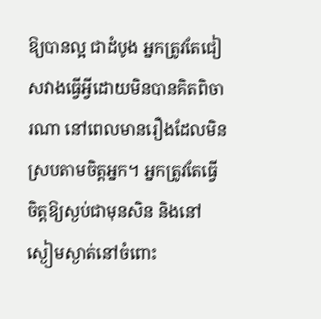ឱ្យបានល្អ ជាដំបូង អ្នកត្រូវតែជៀសវាងធ្វើអ្វីដោយមិនបានគិតពិចារណា នៅពេលមានរឿងដែលមិនស្របតាមចិត្តអ្នក។ អ្នកត្រូវតែធ្វើចិត្តឱ្យស្ងប់ជាមុនសិន និងនៅស្ងៀមស្ងាត់នៅចំពោះ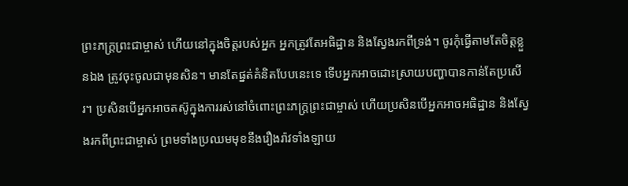ព្រះភក្ត្រព្រះជាម្ចាស់ ហើយនៅក្នុងចិត្តរបស់អ្នក អ្នកត្រូវតែអធិដ្ឋាន និងស្វែងរកពីទ្រង់។ ចូរកុំធ្វើតាមតែចិត្តខ្លួនឯង ត្រូវចុះចូលជាមុនសិន។ មានតែផ្នត់គំនិតបែបនេះទេ ទើបអ្នកអាចដោះស្រាយបញ្ហាបានកាន់តែប្រសើរ។ ប្រសិនបើអ្នកអាចតស៊ូក្នុងការរស់នៅចំពោះព្រះភក្ត្រព្រះជាម្ចាស់ ហើយប្រសិនបើអ្នកអាចអធិដ្ឋាន និងស្វែងរកពីព្រះជាម្ចាស់ ព្រមទាំងប្រឈមមុខនឹងរឿងរ៉ាវទាំងឡាយ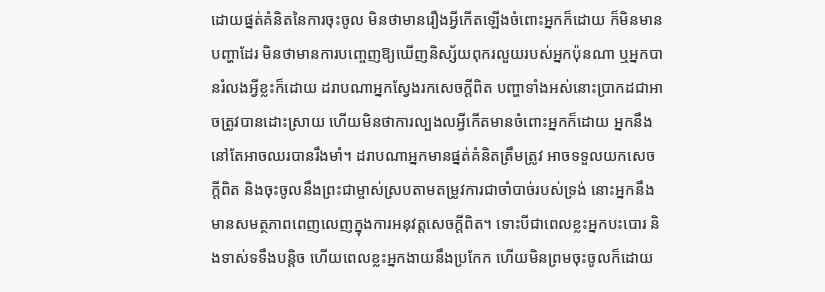ដោយផ្នត់គំនិតនៃការចុះចូល មិនថាមានរឿងអ្វីកើតឡើងចំពោះអ្នកក៏ដោយ ក៏មិនមានបញ្ហាដែរ មិនថាមានការបញ្ចេញឱ្យឃើញនិស្ស័យពុករលួយរបស់អ្នកប៉ុនណា ឬអ្នកបានរំលងអ្វីខ្លះក៏ដោយ ដរាបណាអ្នកស្វែងរកសេចក្ដីពិត បញ្ហាទាំងអស់នោះប្រាកដជាអាចត្រូវបានដោះស្រាយ ហើយមិនថាការល្បងលអ្វីកើតមានចំពោះអ្នកក៏ដោយ អ្នកនឹងនៅតែអាចឈរបានរឹងមាំ។ ដរាបណាអ្នកមានផ្នត់គំនិតត្រឹមត្រូវ អាចទទួលយកសេចក្ដីពិត និងចុះចូលនឹងព្រះជាម្ចាស់ស្របតាមតម្រូវការជាចាំបាច់របស់ទ្រង់ នោះអ្នកនឹងមានសមត្ថភាពពេញលេញក្នុងការអនុវត្តសេចក្ដីពិត។ ទោះបីជាពេលខ្លះអ្នកបះបោរ និងទាស់ទទឹងបន្តិច ហើយពេលខ្លះអ្នកងាយនឹងប្រកែក ហើយមិនព្រមចុះចូលក៏ដោយ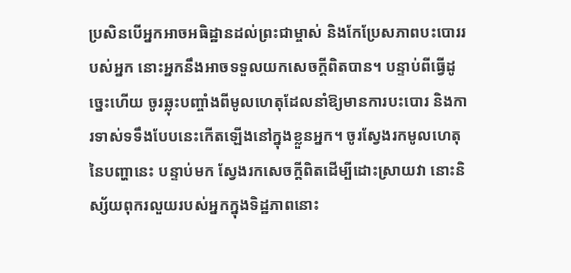ប្រសិនបើអ្នកអាចអធិដ្ឋានដល់ព្រះជាម្ចាស់ និងកែប្រែសភាពបះបោររបស់អ្នក នោះអ្នកនឹងអាចទទួលយកសេចក្ដីពិតបាន។ បន្ទាប់ពីធ្វើដូច្នេះហើយ ចូរឆ្លុះបញ្ចាំងពីមូលហេតុដែលនាំឱ្យមានការបះបោរ និងការទាស់ទទឹងបែបនេះកើតឡើងនៅក្នុងខ្លួនអ្នក។ ចូរស្វែងរកមូលហេតុនៃបញ្ហានេះ បន្ទាប់មក ស្វែងរកសេចក្ដីពិតដើម្បីដោះស្រាយវា នោះនិស្ស័យពុករលួយរបស់អ្នកក្នុងទិដ្ឋភាពនោះ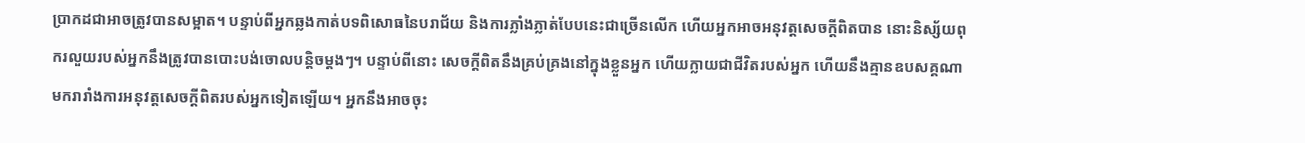ប្រាកដជាអាចត្រូវបានសម្អាត។ បន្ទាប់ពីអ្នកឆ្លងកាត់បទពិសោធនៃបរាជ័យ និងការភ្លាំងភ្លាត់បែបនេះជាច្រើនលើក ហើយអ្នកអាចអនុវត្តសេចក្ដីពិតបាន នោះនិស្ស័យពុករលួយរបស់អ្នកនឹងត្រូវបានបោះបង់ចោលបន្តិចម្ដងៗ។ បន្ទាប់ពីនោះ សេចក្ដីពិតនឹងគ្រប់គ្រងនៅក្នុងខ្លួនអ្នក ហើយក្លាយជាជីវិតរបស់អ្នក ហើយនឹងគ្មានឧបសគ្គណាមករារាំងការអនុវត្តសេចក្ដីពិតរបស់អ្នកទៀតឡើយ។ អ្នកនឹងអាចចុះ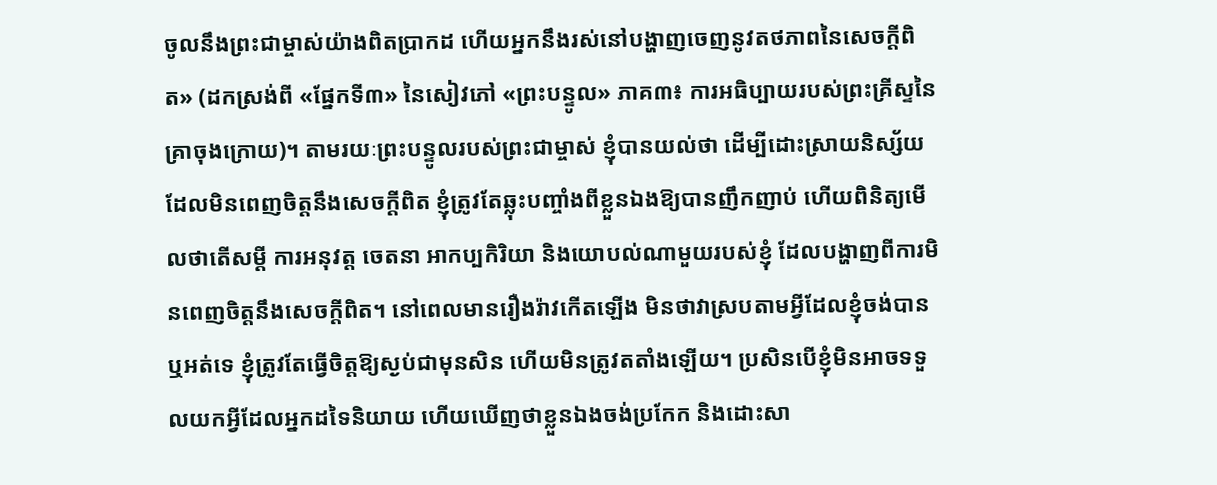ចូលនឹងព្រះជាម្ចាស់យ៉ាងពិតប្រាកដ ហើយអ្នកនឹងរស់នៅបង្ហាញចេញនូវតថភាពនៃសេចក្ដីពិត» (ដកស្រង់ពី «ផ្នែកទី៣» នៃសៀវភៅ «ព្រះបន្ទូល» ភាគ៣៖ ការអធិប្បាយរបស់ព្រះគ្រីស្ទនៃគ្រាចុងក្រោយ)។ តាមរយៈព្រះបន្ទូលរបស់ព្រះជាម្ចាស់ ខ្ញុំបានយល់ថា ដើម្បីដោះស្រាយនិស្ស័យដែលមិនពេញចិត្តនឹងសេចក្ដីពិត ខ្ញុំត្រូវតែឆ្លុះបញ្ចាំងពីខ្លួនឯងឱ្យបានញឹកញាប់ ហើយពិនិត្យមើលថាតើសម្ដី ការអនុវត្ត ចេតនា អាកប្បកិរិយា និងយោបល់ណាមួយរបស់ខ្ញុំ ដែលបង្ហាញពីការមិនពេញចិត្តនឹងសេចក្ដីពិត។ នៅពេលមានរឿងរ៉ាវកើតឡើង មិនថាវាស្របតាមអ្វីដែលខ្ញុំចង់បានឬអត់ទេ ខ្ញុំត្រូវតែធ្វើចិត្តឱ្យស្ងប់ជាមុនសិន ហើយមិនត្រូវតតាំងឡើយ។ ប្រសិនបើខ្ញុំមិនអាចទទួលយកអ្វីដែលអ្នកដទៃនិយាយ ហើយឃើញថាខ្លួនឯងចង់ប្រកែក និងដោះសា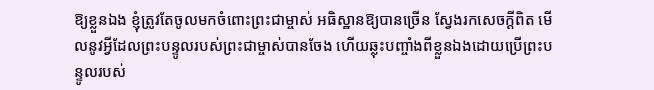ឱ្យខ្លួនឯង ខ្ញុំត្រូវតែចូលមកចំពោះព្រះជាម្ចាស់ អធិស្ឋានឱ្យបានច្រើន ស្វែងរកសេចក្ដីពិត មើលនូវអ្វីដែលព្រះបន្ទូលរបស់ព្រះជាម្ចាស់បានចែង ហើយឆ្លុះបញ្ចាំងពីខ្លួនឯងដោយប្រើព្រះបន្ទូលរបស់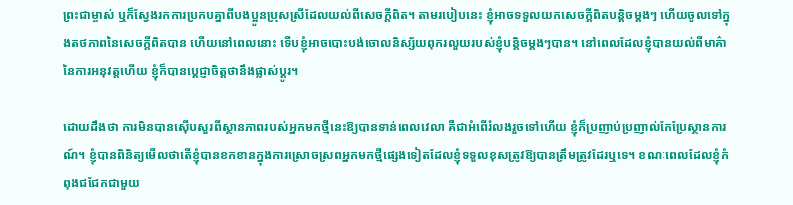ព្រះជាម្ចាស់ ឬក៏ស្វែងរកការប្រកបគ្នាពីបងប្អូនប្រុសស្រីដែលយល់ពីសេចក្ដីពិត។ តាមរបៀបនេះ ខ្ញុំអាចទទួលយកសេចក្ដីពិតបន្តិចម្តងៗ ហើយចូលទៅក្នុងតថភាពនៃសេចក្ដីពិតបាន ហើយនៅពេលនោះ ទើបខ្ញុំអាចបោះបង់ចោលនិស្ស័យពុករលួយរបស់ខ្ញុំបន្តិចម្តងៗបាន។ នៅពេលដែលខ្ញុំបានយល់ពីមាគ៌ានៃការអនុវត្តហើយ ខ្ញុំក៏បានប្តេជ្ញាចិត្តថានឹងផ្លាស់ប្ដូរ។

ដោយដឹងថា ការមិនបានស៊ើបសួរពីស្ថានភាពរបស់អ្នកមកថ្មីនេះឱ្យបានទាន់ពេលវេលា គឺជាអំពើរំលងរួចទៅហើយ ខ្ញុំក៏ប្រញាប់ប្រញាល់កែប្រែស្ថានការណ៍។ ខ្ញុំបានពិនិត្យមើលថាតើខ្ញុំបានខកខានក្នុងការស្រោចស្រពអ្នកមកថ្មីផ្សេងទៀតដែលខ្ញុំទទួលខុសត្រូវឱ្យបានត្រឹមត្រូវដែរឬទេ។ ខណៈពេលដែលខ្ញុំកំពុងជជែកជាមួយ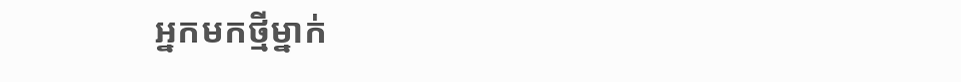អ្នកមកថ្មីម្នាក់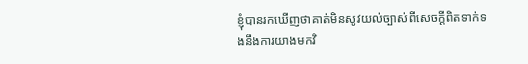ខ្ញុំបានរកឃើញថាគាត់មិនសូវយល់ច្បាស់ពីសេចក្ដីពិតទាក់ទងនឹងការយាងមកវិ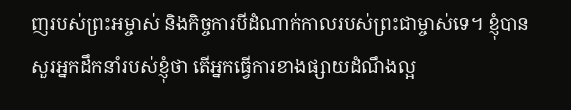ញរបស់ព្រះអម្ចាស់ និងកិច្ចការបីដំណាក់កាលរបស់ព្រះជាម្ចាស់ទេ។ ខ្ញុំបានសួរអ្នកដឹកនាំរបស់ខ្ញុំថា តើអ្នកធ្វើការខាងផ្សាយដំណឹងល្អ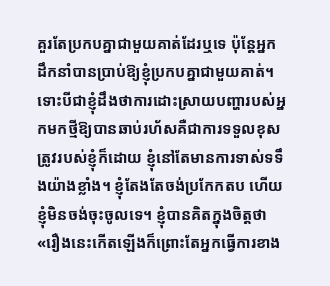គួរតែប្រកបគ្នាជាមួយគាត់ដែរឬទេ ប៉ុន្តែអ្នកដឹកនាំបានប្រាប់ឱ្យខ្ញុំប្រកបគ្នាជាមួយគាត់។ ទោះបីជាខ្ញុំដឹងថាការដោះស្រាយបញ្ហារបស់អ្នកមកថ្មីឱ្យបានឆាប់រហ័សគឺជាការទទួលខុសត្រូវរបស់ខ្ញុំក៏ដោយ ខ្ញុំនៅតែមានការទាស់ទទឹងយ៉ាងខ្លាំង។ ខ្ញុំតែងតែចង់ប្រកែកតប ហើយខ្ញុំមិនចង់ចុះចូលទេ។ ខ្ញុំបានគិតក្នុងចិត្តថា «រឿងនេះកើតឡើងក៏ព្រោះតែអ្នកធ្វើការខាង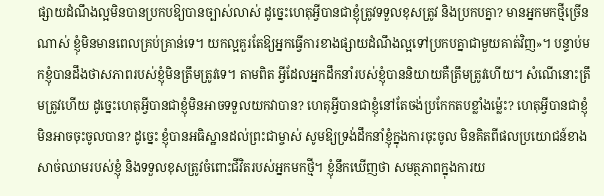ផ្សាយដំណឹងល្អមិនបានប្រកបឱ្យបានច្បាស់លាស់ ដូច្នេះហេតុអ្វីបានជាខ្ញុំត្រូវទទួលខុសត្រូវ និងប្រកបគ្នា? មានអ្នកមកថ្មីច្រើនណាស់ ខ្ញុំមិនមានពេលគ្រប់គ្រាន់ទេ។ យកល្អគួរតែឱ្យអ្នកធ្វើការខាងផ្សាយដំណឹងល្អទៅប្រកបគ្នាជាមួយគាត់វិញ»។ បន្ទាប់មកខ្ញុំបានដឹងថាសភាពរបស់ខ្ញុំមិនត្រឹមត្រូវទេ។ តាមពិត អ្វីដែលអ្នកដឹកនាំរបស់ខ្ញុំបាននិយាយគឺត្រឹមត្រូវហើយ។ សំណើនោះត្រឹមត្រូវហើយ ដូច្នេះហេតុអ្វីបានជាខ្ញុំមិនអាចទទួលយកវាបាន? ហេតុអ្វីបានជាខ្ញុំនៅតែចង់ប្រកែកតបខ្លាំងម្ល៉េះ? ហេតុអ្វីបានជាខ្ញុំមិនអាចចុះចូលបាន? ដូច្នេះ ខ្ញុំបានអធិស្ឋានដល់ព្រះជាម្ចាស់ សូមឱ្យទ្រង់ដឹកនាំខ្ញុំក្នុងការចុះចូល មិនគិតពីផលប្រយោជន៍ខាងសាច់ឈាមរបស់ខ្ញុំ និងទទួលខុសត្រូវចំពោះជីវិតរបស់អ្នកមកថ្មី។ ខ្ញុំនឹកឃើញថា សមត្ថភាពក្នុងការយ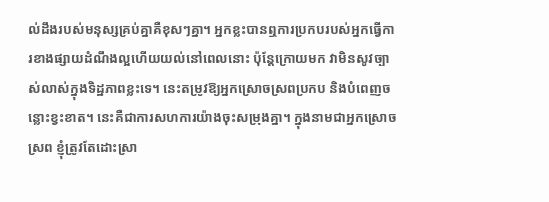ល់ដឹងរបស់មនុស្សគ្រប់គ្នាគឺខុសៗគ្នា។ អ្នកខ្លះបានឮការប្រកបរបស់អ្នកធ្វើការខាងផ្សាយដំណឹងល្អហើយយល់នៅពេលនោះ ប៉ុន្តែក្រោយមក វាមិនសូវច្បាស់លាស់ក្នុងទិដ្ឋភាពខ្លះទេ។ នេះតម្រូវឱ្យអ្នកស្រោចស្រពប្រកប និងបំពេញចន្លោះខ្វះខាត។ នេះគឺជាការសហការយ៉ាងចុះសម្រុងគ្នា។ ក្នុងនាមជាអ្នកស្រោចស្រព ខ្ញុំត្រូវតែដោះស្រា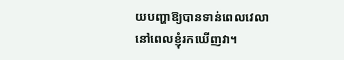យបញ្ហាឱ្យបានទាន់ពេលវេលានៅពេលខ្ញុំរកឃើញវា។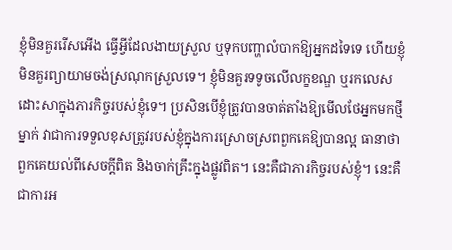ខ្ញុំមិនគួររើសអើង ធ្វើអ្វីដែលងាយស្រួល ឬទុកបញ្ហាលំបាកឱ្យអ្នកដទៃទេ ហើយខ្ញុំមិនគួរព្យាយាមចង់ស្រណុកស្រួលទេ។ ខ្ញុំមិនគួរទទូចលើលក្ខខណ្ឌ ឬរកលេសដោះសាក្នុងភារកិច្ចរបស់ខ្ញុំទេ។ ប្រសិនបើខ្ញុំត្រូវបានចាត់តាំងឱ្យមើលថែអ្នកមកថ្មីម្នាក់ វាជាការទទួលខុសត្រូវរបស់ខ្ញុំក្នុងការស្រោចស្រពពួកគេឱ្យបានល្អ ធានាថាពួកគេយល់ពីសេចក្ដីពិត និងចាក់គ្រឹះក្នុងផ្លូវពិត។ នេះគឺជាភារកិច្ចរបស់ខ្ញុំ។ នេះគឺជាការអ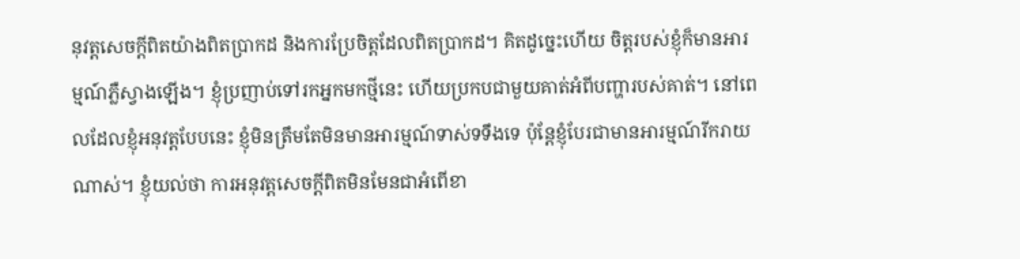នុវត្តសេចក្ដីពិតយ៉ាងពិតប្រាកដ និងការប្រែចិត្តដែលពិតប្រាកដ។ គិតដូច្នេះហើយ ចិត្តរបស់ខ្ញុំក៏មានអារម្មណ៍ភ្លឺស្វាងឡើង។ ខ្ញុំប្រញាប់ទៅរកអ្នកមកថ្មីនេះ ហើយប្រកបជាមួយគាត់អំពីបញ្ហារបស់គាត់។ នៅពេលដែលខ្ញុំអនុវត្តបែបនេះ ខ្ញុំមិនត្រឹមតែមិនមានអារម្មណ៍ទាស់ទទឹងទេ ប៉ុន្តែខ្ញុំបែរជាមានអារម្មណ៍រីករាយណាស់។ ខ្ញុំយល់ថា ការអនុវត្តសេចក្ដីពិតមិនមែនជាអំពើខា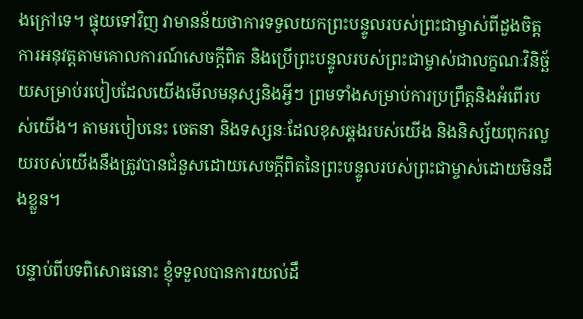ងក្រៅទេ។ ផ្ទុយទៅវិញ វាមានន័យថាការទទួលយកព្រះបន្ទូលរបស់ព្រះជាម្ចាស់ពីដួងចិត្ត ការអនុវត្តតាមគោលការណ៍សេចក្ដីពិត និងប្រើព្រះបន្ទូលរបស់ព្រះជាម្ចាស់ជាលក្ខណៈវិនិច្ឆ័យសម្រាប់របៀបដែលយើងមើលមនុស្សនិងអ្វីៗ ព្រមទាំងសម្រាប់ការប្រព្រឹត្តនិងអំពើរបស់យើង។ តាមរបៀបនេះ ចេតនា និងទស្សនៈដែលខុសឆ្គងរបស់យើង និងនិស្ស័យពុករលួយរបស់យើងនឹងត្រូវបានជំនួសដោយសេចក្ដីពិតនៃព្រះបន្ទូលរបស់ព្រះជាម្ចាស់ដោយមិនដឹងខ្លួន។

បន្ទាប់ពីបទពិសោធនោះ ខ្ញុំទទួលបានការយល់ដឹ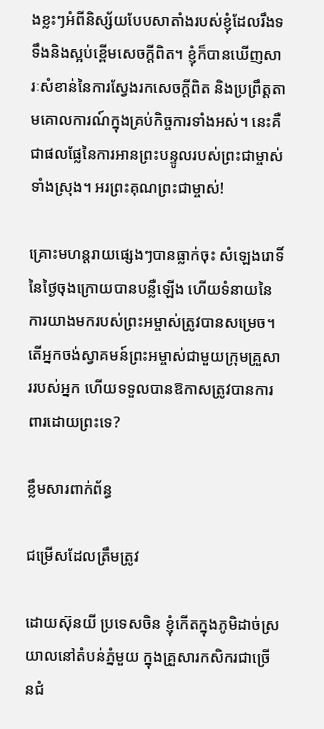ងខ្លះៗអំពីនិស្ស័យបែបសាតាំងរបស់ខ្ញុំដែលរឹងទទឹងនិងស្អប់ខ្ពើមសេចក្ដីពិត។ ខ្ញុំក៏បានឃើញសារៈសំខាន់នៃការស្វែងរកសេចក្ដីពិត និងប្រព្រឹត្តតាមគោលការណ៍ក្នុងគ្រប់កិច្ចការទាំងអស់។ នេះគឺជាផលផ្លែនៃការអានព្រះបន្ទូលរបស់ព្រះជាម្ចាស់ទាំងស្រុង។ អរព្រះគុណព្រះជាម្ចាស់!

គ្រោះមហន្តរាយផ្សេងៗបានធ្លាក់ចុះ សំឡេងរោទិ៍នៃថ្ងៃចុងក្រោយបានបន្លឺឡើង ហើយទំនាយនៃការយាងមករបស់ព្រះអម្ចាស់ត្រូវបានសម្រេច។ តើអ្នកចង់ស្វាគមន៍ព្រះអម្ចាស់ជាមួយក្រុមគ្រួសាររបស់អ្នក ហើយទទួលបានឱកាសត្រូវបានការពារដោយព្រះទេ?

ខ្លឹមសារពាក់ព័ន្ធ

ជម្រើសដែលត្រឹមត្រូវ

ដោយស៊ុនយី ប្រទេសចិន ខ្ញុំកើតក្នុងភូមិដាច់ស្រយាលនៅតំបន់ភ្នំមួយ ក្នុងគ្រួសារកសិករជាច្រើនជំ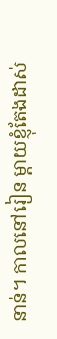នាន់។ កាលនៅរៀន ម្ដាយខ្ញុំតែងដាស់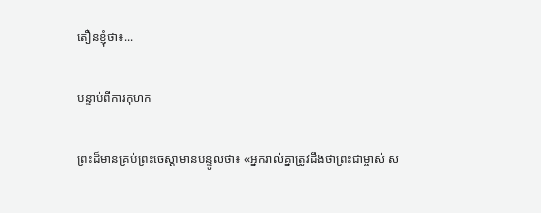តឿនខ្ញុំថា៖...

បន្ទាប់ពីការកុហក

ព្រះដ៏មានគ្រប់ព្រះចេស្ដាមានបន្ទូលថា៖ «អ្នករាល់គ្នាត្រូវដឹងថាព្រះជាម្ចាស់ ស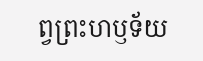ព្វព្រះហឫទ័យ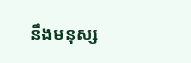នឹងមនុស្ស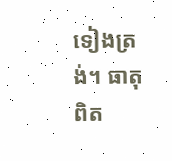ទៀងត្រង់។ ធាតុពិត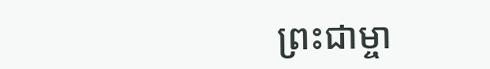ព្រះជាម្ចា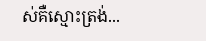ស់គឺស្មោះត្រង់...